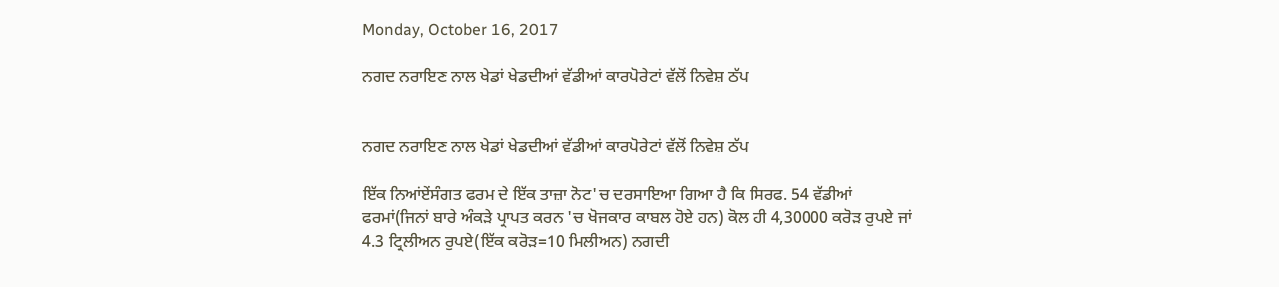Monday, October 16, 2017

ਨਗਦ ਨਰਾਇਣ ਨਾਲ ਖੇਡਾਂ ਖੇਡਦੀਆਂ ਵੱਡੀਆਂ ਕਾਰਪੋਰੇਟਾਂ ਵੱਲੋਂ ਨਿਵੇਸ਼ ਠੱਪ


ਨਗਦ ਨਰਾਇਣ ਨਾਲ ਖੇਡਾਂ ਖੇਡਦੀਆਂ ਵੱਡੀਆਂ ਕਾਰਪੋਰੇਟਾਂ ਵੱਲੋਂ ਨਿਵੇਸ਼ ਠੱਪ

ਇੱਕ ਨਿਆਂਏਂਸੰਗਤ ਫਰਮ ਦੇ ਇੱਕ ਤਾਜ਼ਾ ਨੋਟ'ਚ ਦਰਸਾਇਆ ਗਿਆ ਹੈ ਕਿ ਸਿਰਫ. 54 ਵੱਡੀਆਂ ਫਰਮਾਂ(ਜਿਨਾਂ ਬਾਰੇ ਅੰਕੜੇ ਪ੍ਰਾਪਤ ਕਰਨ 'ਚ ਖੋਜਕਾਰ ਕਾਬਲ ਹੋਏ ਹਨ) ਕੋਲ ਹੀ 4,30000 ਕਰੋੜ ਰੁਪਏ ਜਾਂ 4.3 ਟ੍ਰਿਲੀਅਨ ਰੁਪਏ(ਇੱਕ ਕਰੋੜ=10 ਮਿਲੀਅਨ) ਨਗਦੀ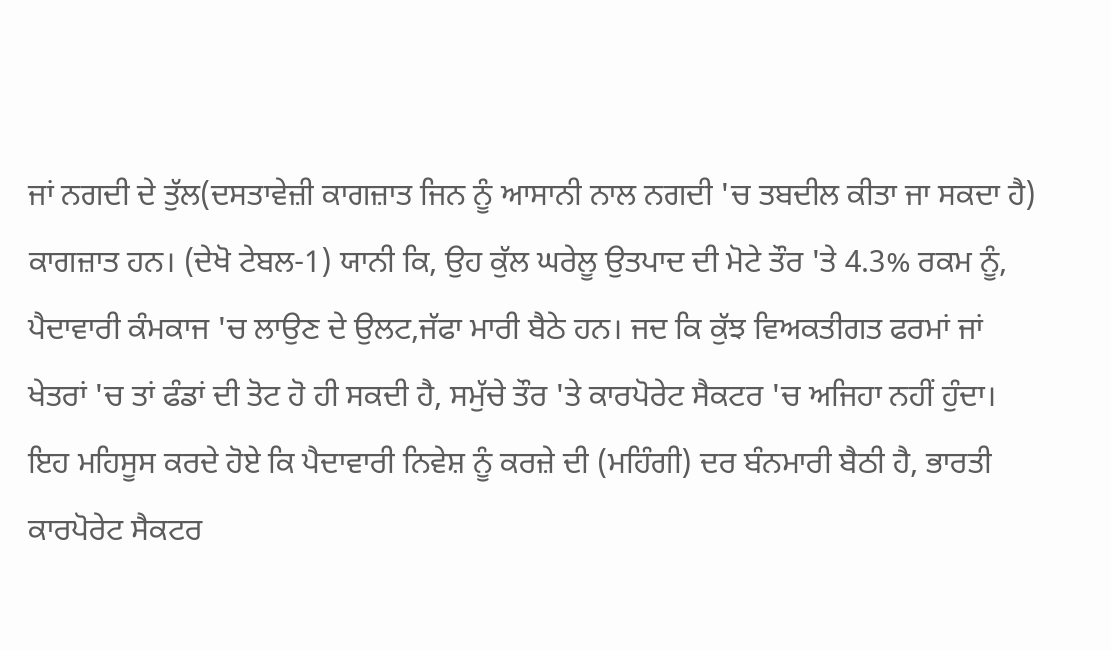ਜਾਂ ਨਗਦੀ ਦੇ ਤੁੱਲ(ਦਸਤਾਵੇਜ਼ੀ ਕਾਗਜ਼ਾਤ ਜਿਨ ਨੂੰ ਆਸਾਨੀ ਨਾਲ ਨਗਦੀ 'ਚ ਤਬਦੀਲ ਕੀਤਾ ਜਾ ਸਕਦਾ ਹੈ) ਕਾਗਜ਼ਾਤ ਹਨ। (ਦੇਖੋ ਟੇਬਲ-1) ਯਾਨੀ ਕਿ, ਉਹ ਕੁੱਲ ਘਰੇਲੂ ਉਤਪਾਦ ਦੀ ਮੋਟੇ ਤੌਰ 'ਤੇ 4.3% ਰਕਮ ਨੂੰ, ਪੈਦਾਵਾਰੀ ਕੰਮਕਾਜ 'ਚ ਲਾਉਣ ਦੇ ਉਲਟ,ਜੱਫਾ ਮਾਰੀ ਬੈਠੇ ਹਨ। ਜਦ ਕਿ ਕੁੱਝ ਵਿਅਕਤੀਗਤ ਫਰਮਾਂ ਜਾਂ ਖੇਤਰਾਂ 'ਚ ਤਾਂ ਫੰਡਾਂ ਦੀ ਤੋਟ ਹੋ ਹੀ ਸਕਦੀ ਹੈ, ਸਮੁੱਚੇ ਤੌਰ 'ਤੇ ਕਾਰਪੋਰੇਟ ਸੈਕਟਰ 'ਚ ਅਜਿਹਾ ਨਹੀਂ ਹੁੰਦਾ।
ਇਹ ਮਹਿਸੂਸ ਕਰਦੇ ਹੋਏ ਕਿ ਪੈਦਾਵਾਰੀ ਨਿਵੇਸ਼ ਨੂੰ ਕਰਜ਼ੇ ਦੀ (ਮਹਿੰਗੀ) ਦਰ ਬੰਨਮਾਰੀ ਬੈਠੀ ਹੈ, ਭਾਰਤੀ ਕਾਰਪੋਰੇਟ ਸੈਕਟਰ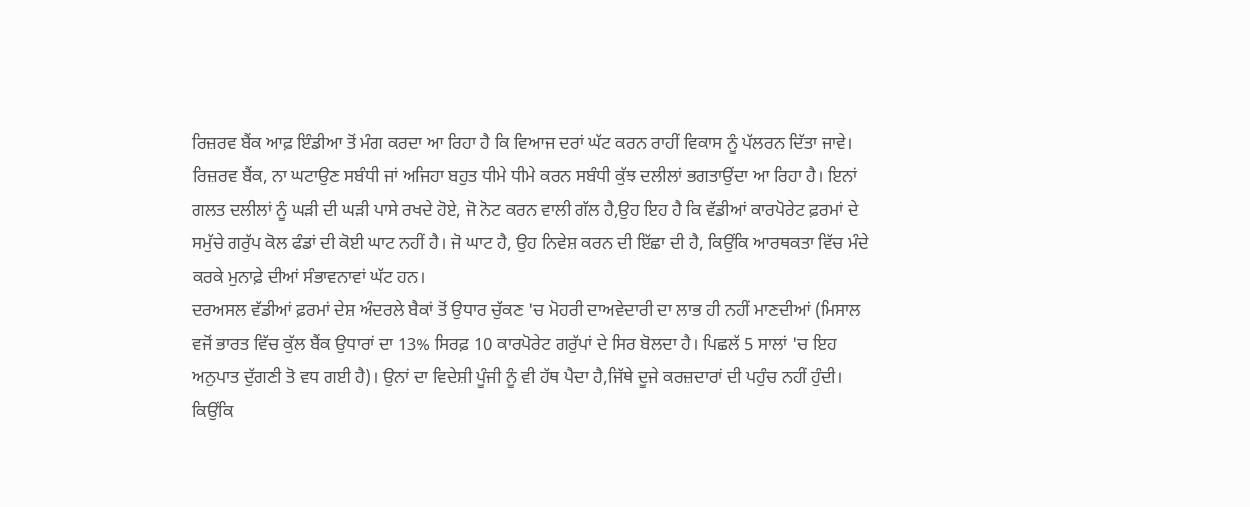ਰਿਜ਼ਰਵ ਬੈਂਕ ਆਫ਼ ਇੰਡੀਆ ਤੋਂ ਮੰਗ ਕਰਦਾ ਆ ਰਿਹਾ ਹੈ ਕਿ ਵਿਆਜ ਦਰਾਂ ਘੱਟ ਕਰਨ ਰਾਹੀਂ ਵਿਕਾਸ ਨੂੰ ਪੱਲਰਨ ਦਿੱਤਾ ਜਾਵੇ। ਰਿਜ਼ਰਵ ਬੈਂਕ, ਨਾ ਘਟਾਉਣ ਸਬੰਧੀ ਜਾਂ ਅਜਿਹਾ ਬਹੁਤ ਧੀਮੇ ਧੀਮੇ ਕਰਨ ਸਬੰਧੀ ਕੁੱਝ ਦਲੀਲਾਂ ਭਗਤਾਉਂਦਾ ਆ ਰਿਹਾ ਹੈ। ਇਨਾਂ ਗਲਤ ਦਲੀਲਾਂ ਨੂੰ ਘੜੀ ਦੀ ਘੜੀ ਪਾਸੇ ਰਖਦੇ ਹੋਏ, ਜੋ ਨੋਟ ਕਰਨ ਵਾਲੀ ਗੱਲ ਹੈ,ਉਹ ਇਹ ਹੈ ਕਿ ਵੱਡੀਆਂ ਕਾਰਪੋਰੇਟ ਫ਼ਰਮਾਂ ਦੇ ਸਮੁੱਚੇ ਗਰੁੱਪ ਕੋਲ ਫੰਡਾਂ ਦੀ ਕੋਈ ਘਾਟ ਨਹੀਂ ਹੈ। ਜੋ ਘਾਟ ਹੈ, ਉਹ ਨਿਵੇਸ਼ ਕਰਨ ਦੀ ਇੱਛਾ ਦੀ ਹੈ, ਕਿਉਂਕਿ ਆਰਥਕਤਾ ਵਿੱਚ ਮੰਦੇ ਕਰਕੇ ਮੁਨਾਫ਼ੇ ਦੀਆਂ ਸੰਭਾਵਨਾਵਾਂ ਘੱਟ ਹਨ।
ਦਰਅਸਲ ਵੱਡੀਆਂ ਫ਼ਰਮਾਂ ਦੇਸ਼ ਅੰਦਰਲੇ ਬੈਕਾਂ ਤੋਂ ਉਧਾਰ ਚੁੱਕਣ 'ਚ ਮੋਹਰੀ ਦਾਅਵੇਦਾਰੀ ਦਾ ਲਾਭ ਹੀ ਨਹੀਂ ਮਾਣਦੀਆਂ (ਮਿਸਾਲ ਵਜੋਂ ਭਾਰਤ ਵਿੱਚ ਕੁੱਲ ਬੈਂਕ ਉਧਾਰਾਂ ਦਾ 13% ਸਿਰਫ਼ 10 ਕਾਰਪੋਰੇਟ ਗਰੁੱਪਾਂ ਦੇ ਸਿਰ ਬੋਲਦਾ ਹੈ। ਪਿਛਲੱ 5 ਸਾਲਾਂ 'ਚ ਇਹ ਅਨੁਪਾਤ ਦੁੱਗਣੀ ਤੋ ਵਧ ਗਈ ਹੈ)। ਉਨਾਂ ਦਾ ਵਿਦੇਸ਼ੀ ਪੂੰਜੀ ਨੂੰ ਵੀ ਹੱਥ ਪੈਦਾ ਹੈ,ਜਿੱਥੇ ਦੂਜੇ ਕਰਜ਼ਦਾਰਾਂ ਦੀ ਪਹੁੰਚ ਨਹੀਂ ਹੁੰਦੀ। ਕਿਉਂਕਿ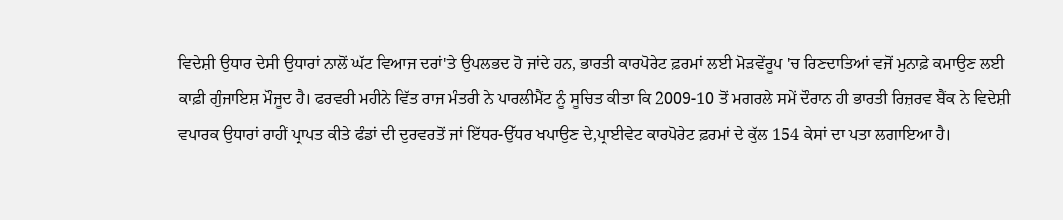ਵਿਦੇਸ਼ੀ ਉਧਾਰ ਦੇਸੀ ਉਧਾਰਾਂ ਨਾਲੋਂ ਘੱਟ ਵਿਆਜ ਦਰਾਂ'ਤੇ ਉਪਲਭਦ ਹੋ ਜਾਂਦੇ ਹਨ, ਭਾਰਤੀ ਕਾਰਪੋਰੇਟ ਫ਼ਰਮਾਂ ਲਈ ਮੋੜਵੇਂਰੂਪ 'ਚ ਰਿਣਦਾਤਿਆਂ ਵਜੋਂ ਮੁਨਾਫ਼ੇ ਕਮਾਉਣ ਲਈ ਕਾਫ਼ੀ ਗੁੰਜਾਇਸ਼ ਮੌਜੂਦ ਹੈ। ਫਰਵਰੀ ਮਹੀਨੇ ਵਿੱਤ ਰਾਜ ਮੰਤਰੀ ਨੇ ਪਾਰਲੀਮੈਂਟ ਨੂੰ ਸੂਚਿਤ ਕੀਤਾ ਕਿ 2009-10 ਤੋਂ ਮਗਰਲੇ ਸਮੇਂ ਦੌਰਾਨ ਹੀ ਭਾਰਤੀ ਰਿਜ਼ਰਵ ਬੈਂਕ ਨੇ ਵਿਦੇਸ਼ੀ ਵਪਾਰਕ ਉਧਾਰਾਂ ਰਾਹੀਂ ਪ੍ਰਾਪਤ ਕੀਤੇ ਫੰਡਾਂ ਦੀ ਦੁਰਵਰਤੋਂ ਜਾਂ ਇੱਧਰ-ਉੱਧਰ ਖਪਾਉਣ ਦੇ,ਪ੍ਰਾਈਵੇਟ ਕਾਰਪੋਰੇਟ ਫ਼ਰਮਾਂ ਦੇ ਕੁੱਲ 154 ਕੇਸਾਂ ਦਾ ਪਤਾ ਲਗਾਇਆ ਹੈ।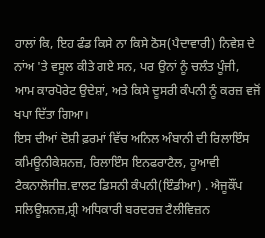ਹਾਲਾਂ ਕਿ, ਇਹ ਫੰਡ ਕਿਸੇ ਨਾ ਕਿਸੇ ਠੋਸ(ਪੈਦਾਵਾਰੀ) ਨਿਵੇਸ਼ ਦੇ ਨਾਂਅ 'ਤੇ ਵਸੂਲ ਕੀਤੇ ਗਏ ਸਨ, ਪਰ ਉਨਾਂ ਨੂੰ ਚਲੰਤ ਪੂੰਜੀ, ਆਮ ਕਾਰਪੋਰੇਟ ਉਦੇਸ਼ਾਂ, ਅਤੇ ਕਿਸੇ ਦੂਸਰੀ ਕੰਪਨੀ ਨੂੰ ਕਰਜ਼ ਵਜੋਂ ਖਪਾ ਦਿੱਤਾ ਗਿਆ।
ਇਸ ਦੀਆਂ ਦੋਸ਼ੀ ਫ਼ਰਮਾਂ ਵਿੱਚ ਅਨਿਲ ਅੰਬਾਨੀ ਦੀ ਰਿਲਾਇੰਸ ਕਮਿਊਨੀਕੇਸ਼ਨਜ਼, ਰਿਲਾਇੰਸ ਇਨਫਰਾਟੈਲ, ਹੂਆਵੀ ਟੈਕਨਾਲੋਜੀਜ਼.ਵਾਲਟ ਡਿਸਨੀ ਕੰਪਨੀ(ਇੰਡੀਆ) . ਐਜੂਕੌਂਪ ਸਲਿਊਸ਼ਨਜ਼,ਸ਼੍ਰੀ ਅਧਿਕਾਰੀ ਬਰਦਰਜ਼ ਟੈਲੀਵਿਜ਼ਨ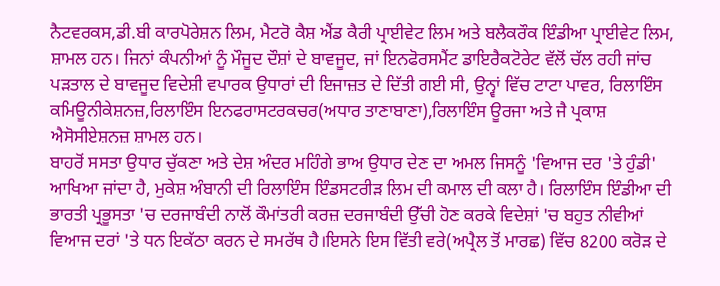ਨੈਟਵਰਕਸ,ਡੀ.ਬੀ ਕਾਰਪੋਰੇਸ਼ਨ ਲਿਮ, ਮੈਟਰੋ ਕੈਸ਼ ਐਂਡ ਕੈਰੀ ਪ੍ਰਾਈਵੇਟ ਲਿਮ ਅਤੇ ਬਲੈਕਰੌਕ ਇੰਡੀਆ ਪ੍ਰਾਈਵੇਟ ਲਿਮ, ਸ਼ਾਮਲ ਹਨ। ਜਿਨਾਂ ਕੰਪਨੀਆਂ ਨੂੰ ਮੌਜੂਦ ਦੌਸ਼ਾਂ ਦੇ ਬਾਵਜੂਦ, ਜਾਂ ਇਨਫੋਰਸਮੈਂਟ ਡਾਇਰੈਕਟੋਰੇਟ ਵੱਲੋਂ ਚੱਲ ਰਹੀ ਜਾਂਚ ਪੜਤਾਲ ਦੇ ਬਾਵਜੂਦ ਵਿਦੇਸ਼ੀ ਵਪਾਰਕ ਉਧਾਰਾਂ ਦੀ ਇਜਾਜ਼ਤ ਦੇ ਦਿੱਤੀ ਗਈ ਸੀ, ਉਨ੍ਵਾਂ ਵਿੱਚ ਟਾਟਾ ਪਾਵਰ, ਰਿਲਾਇੰਸ ਕਮਿਊਨੀਕੇਸ਼ਨਜ਼,ਰਿਲਾਇੰਸ ਇਨਫਰਾਸਟਰਕਚਰ(ਅਧਾਰ ਤਾਣਾਬਾਣਾ),ਰਿਲਾਇੰਸ ਊਰਜਾ ਅਤੇ ਜੈ ਪ੍ਰਕਾਸ਼ ਐਸੋਸੀਏਸ਼ਨਜ਼ ਸ਼ਾਮਲ ਹਨ।
ਬਾਹਰੋਂ ਸਸਤਾ ਉਧਾਰ ਚੁੱਕਣਾ ਅਤੇ ਦੇਸ਼ ਅੰਦਰ ਮਹਿੰਗੇ ਭਾਅ ਉਧਾਰ ਦੇਣ ਦਾ ਅਮਲ ਜਿਸਨੂੰ 'ਵਿਆਜ ਦਰ 'ਤੇ ਹੁੰਡੀ' ਆਖਿਆ ਜਾਂਦਾ ਹੈ, ਮੁਕੇਸ਼ ਅੰਬਾਨੀ ਦੀ ਰਿਲਾਇੰਸ ਇੰਡਸਟਰੀੜ ਲਿਮ ਦੀ ਕਮਾਲ ਦੀ ਕਲਾ ਹੈ। ਰਿਲਾਇੰਸ ਇੰਡੀਆ ਦੀ ਭਾਰਤੀ ਪ੍ਰਭੂਸਤਾ 'ਚ ਦਰਜਾਬੰਦੀ ਨਾਲੋਂ ਕੌਮਾਂਤਰੀ ਕਰਜ਼ ਦਰਜਾਬੰਦੀ ਉੱਚੀ ਹੋਣ ਕਰਕੇ ਵਿਦੇਸ਼ਾਂ 'ਚ ਬਹੁਤ ਨੀਵੀਆਂ ਵਿਆਜ ਦਰਾਂ 'ਤੇ ਧਨ ਇਕੱਠਾ ਕਰਨ ਦੇ ਸਮਰੱਥ ਹੈ।ਇਸਨੇ ਇਸ ਵਿੱਤੀ ਵਰੇ(ਅਪ੍ਰੈਲ ਤੋਂ ਮਾਰਛ) ਵਿੱਚ 8200 ਕਰੋੜ ਦੇ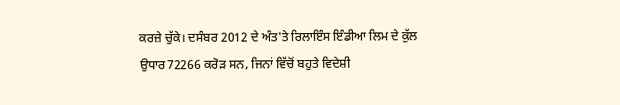ਕਰਜ਼ੇ ਚੁੱਕੇ। ਦਸੰਬਰ 2012 ਦੇ ਅੰਤ'ਤੇ ਰਿਲਾਇੰਸ ਇੰਡੀਆ ਲਿਮ ਦੇ ਕੁੱਲ ਉਧਾਰ72266 ਕਰੋੜ ਸਨ, ਜਿਨਾਂ ਵਿੱਚੋਂ ਬਹੁਤੇ ਵਿਦੇਸ਼ੀ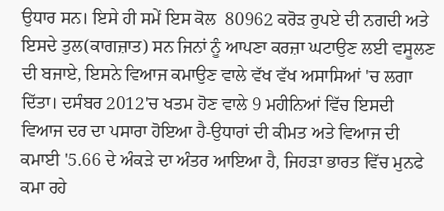ਉਧਾਰ ਸਨ। ਇਸੇ ਹੀ ਸਮੇਂ ਇਸ ਕੋਲ  80962 ਕਰੋੜ ਰੁਪਏ ਦੀ ਨਗਦੀ ਅਤੇ ਇਸਦੇ ਤੁਲ(ਕਾਗਜ਼ਾਤ) ਸਨ ਜਿਨਾਂ ਨੂੰ ਆਪਣਾ ਕਰਜ਼ਾ ਘਟਾਉਣ ਲਈ ਵਸੂਲਣ ਦੀ ਬਜਾਏ, ਇਸਨੇ ਵਿਆਜ ਕਮਾਉਣ ਵਾਲੇ ਵੱਖ ਵੱਖ ਅਸਾਸਿਆਂ 'ਚ ਲਗਾ ਦਿੱਤਾ। ਦਸੰਬਰ 2012'ਚ ਖਤਮ ਹੋਣ ਵਾਲੇ 9 ਮਹੀਨਿਆਂ ਵਿੱਚ ਇਸਦੀ ਵਿਆਜ ਦਰ ਦਾ ਪਸਾਰਾ ਹੋਇਆ ਹੈ-ਉਧਾਰਾਂ ਦੀ ਕੀਮਤ ਅਤੇ ਵਿਆਜ ਦੀ ਕਮਾਈ '5.66 ਦੇ ਅੰਕੜੇ ਦਾ ਅੰਤਰ ਆਇਆ ਹੈ, ਜਿਹੜਾ ਭਾਰਤ ਵਿੱਚ ਮੁਨਫੇ ਕਮਾ ਰਹੇ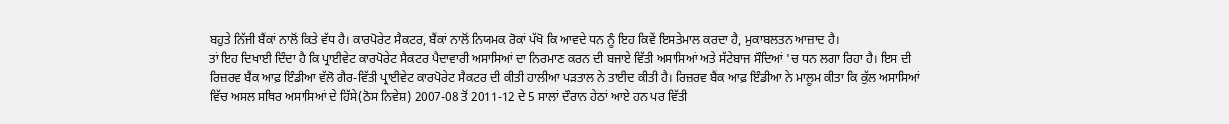ਬਹੁਤੇ ਨਿੱਜੀ ਬੈਂਕਾਂ ਨਾਲੋਂ ਕਿਤੇ ਵੱਧ ਹੈ। ਕਾਰਪੋਰੇਟ ਸੈਕਟਰ, ਬੈਂਕਾਂ ਨਾਲੋਂ ਨਿਯਮਕ ਰੋਕਾਂ ਪੱਖੋ ਕਿ ਆਵਦੇ ਧਨ ਨੂੰ ਇਹ ਕਿਵੇਂ ਇਸਤੇਮਾਲ ਕਰਦਾ ਹੈ, ਮੁਕਾਬਲਤਨ ਆਜ਼ਾਦ ਹੈ।
ਤਾਂ ਇਹ ਦਿਖਾਈ ਦਿੰਦਾ ਹੈ ਕਿ ਪ੍ਰਾਈਵੇਟ ਕਾਰਪੋਰੇਟ ਸੈਕਟਰ ਪੈਦਾਵਾਰੀ ਅਸਾਸਿਆਂ ਦਾ ਨਿਰਮਾਣ ਕਰਨ ਦੀ ਬਜਾਏ ਵਿੱਤੀ ਅਸਾਸਿਆਂ ਅਤੇ ਸੱਟੇਬਾਜ ਸੌਦਿਆਂ 'ਚ ਧਨ ਲਗਾ ਰਿਹਾ ਹੈ। ਇਸ ਦੀ ਰਿਜ਼ਰਵ ਬੈਂਕ ਆਫ਼ ਇੰਡੀਆ ਵੱਲੋ ਗੈਰ-ਵਿੱਤੀ ਪ੍ਰਾਈਵੇਟ ਕਾਰਪੋਰੇਟ ਸੈਕਟਰ ਦੀ ਕੀਤੀ ਹਾਲੀਆ ਪੜਤਾਲ ਨੇ ਤਾਈਦ ਕੀਤੀ ਹੈ। ਰਿਜ਼ਰਵ ਬੈਂਕ ਆਫ਼ ਇੰਡੀਆ ਨੇ ਮਾਲੂਮ ਕੀਤਾ ਕਿ ਕੁੱਲ ਅਸਾਸਿਆਂ ਵਿੱਚ ਅਸਲ ਸਥਿਰ ਅਸਾਸਿਆਂ ਦੇ ਹਿੱਸੇ(ਠੋਸ ਨਿਵੇਸ਼) 2007-08 ਤੋਂ 2011-12 ਦੇ 5 ਸਾਲਾਂ ਦੌਰਾਨ ਹੇਠਾਂ ਆਏ ਹਨ ਪਰ ਵਿੱਤੀ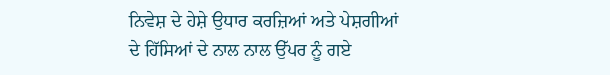ਨਿਵੇਸ਼ ਦੇ ਹੇਸ਼ੇ ਉਧਾਰ ਕਰਜ਼ਿਆਂ ਅਤੇ ਪੇਸ਼ਗੀਆਂ ਦੇ ਹਿੱਸਿਆਂ ਦੇ ਨਾਲ ਨਾਲ ਉੱਪਰ ਨੂੰ ਗਏ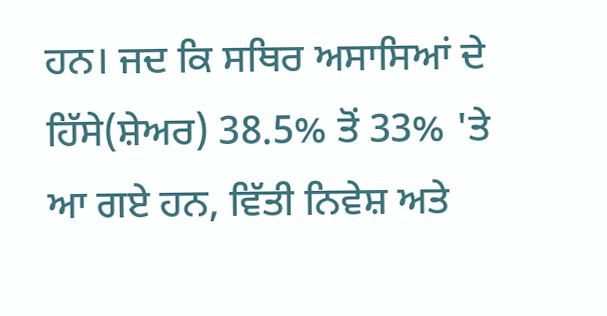ਹਨ। ਜਦ ਕਿ ਸਥਿਰ ਅਸਾਸਿਆਂ ਦੇ ਹਿੱਸੇ(ਸ਼ੇਅਰ) 38.5% ਤੋਂ 33% 'ਤੇ ਆ ਗਏ ਹਨ, ਵਿੱਤੀ ਨਿਵੇਸ਼ ਅਤੇ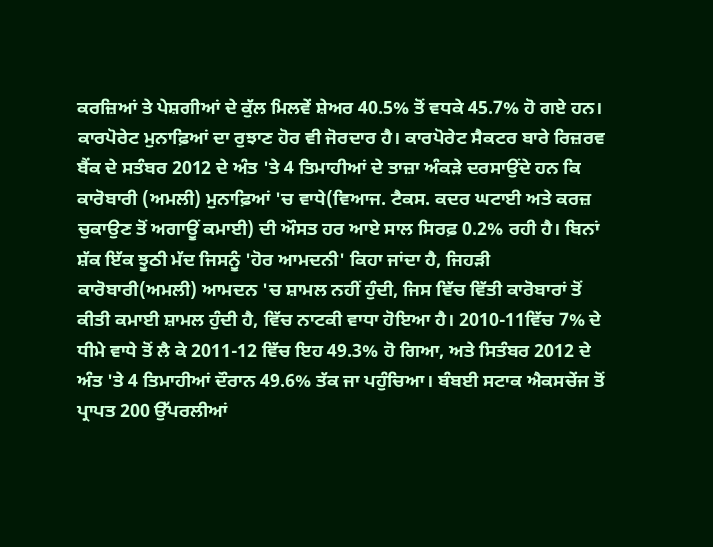ਕਰਜ਼ਿਆਂ ਤੇ ਪੇਸ਼ਗੀਆਂ ਦੇ ਕੁੱਲ ਮਿਲਵੇਂ ਸ਼ੇਅਰ 40.5% ਤੋਂ ਵਧਕੇ 45.7% ਹੋ ਗਏ ਹਨ।
ਕਾਰਪੋਰੇਟ ਮੁਨਾਫ਼ਿਆਂ ਦਾ ਰੁਝਾਣ ਹੋਰ ਵੀ ਜੋਰਦਾਰ ਹੈ। ਕਾਰਪੋਰੇਟ ਸੈਕਟਰ ਬਾਰੇ ਰਿਜ਼ਰਵ ਬੈਂਕ ਦੇ ਸਤੰਬਰ 2012 ਦੇ ਅੰਤ 'ਤੇ 4 ਤਿਮਾਹੀਆਂ ਦੇ ਤਾਜ਼ਾ ਅੰਕੜੇ ਦਰਸਾਉਂਦੇ ਹਨ ਕਿ ਕਾਰੋਬਾਰੀ (ਅਮਲੀ) ਮੁਨਾਫ਼ਿਆਂ 'ਚ ਵਾਧੇ(ਵਿਆਜ. ਟੈਕਸ. ਕਦਰ ਘਟਾਈ ਅਤੇ ਕਰਜ਼ ਚੁਕਾਉਣ ਤੋਂ ਅਗਾਊਂ ਕਮਾਈ) ਦੀ ਔਸਤ ਹਰ ਆਏ ਸਾਲ ਸਿਰਫ਼ 0.2% ਰਹੀ ਹੈ। ਬਿਨਾਂ ਸ਼ੱਕ ਇੱਕ ਝੂਠੀ ਮੱਦ ਜਿਸਨੂੰ 'ਹੋਰ ਆਮਦਨੀ' ਕਿਹਾ ਜਾਂਦਾ ਹੈ, ਜਿਹੜੀ ਕਾਰੋਬਾਰੀ(ਅਮਲੀ) ਆਮਦਨ 'ਚ ਸ਼ਾਮਲ ਨਹੀਂ ਹੁੰਦੀ, ਜਿਸ ਵਿੱਚ ਵਿੱਤੀ ਕਾਰੋਬਾਰਾਂ ਤੋਂ ਕੀਤੀ ਕਮਾਈ ਸ਼ਾਮਲ ਹੁੰਦੀ ਹੈ, ਵਿੱਚ ਨਾਟਕੀ ਵਾਧਾ ਹੋਇਆ ਹੈ। 2010-11ਵਿੱਚ 7% ਦੇ ਧੀਮੇ ਵਾਧੇ ਤੋਂ ਲੈ ਕੇ 2011-12 ਵਿੱਚ ਇਹ 49.3% ਹੋ ਗਿਆ, ਅਤੇ ਸਿਤੰਬਰ 2012 ਦੇ ਅੰਤ 'ਤੇ 4 ਤਿਮਾਹੀਆਂ ਦੌਰਾਨ 49.6% ਤੱਕ ਜਾ ਪਹੁੰਚਿਆ। ਬੰਬਈ ਸਟਾਕ ਐਕਸਚੇਂਜ ਤੋਂ ਪ੍ਰਾਪਤ 200 ਉੱਪਰਲੀਆਂ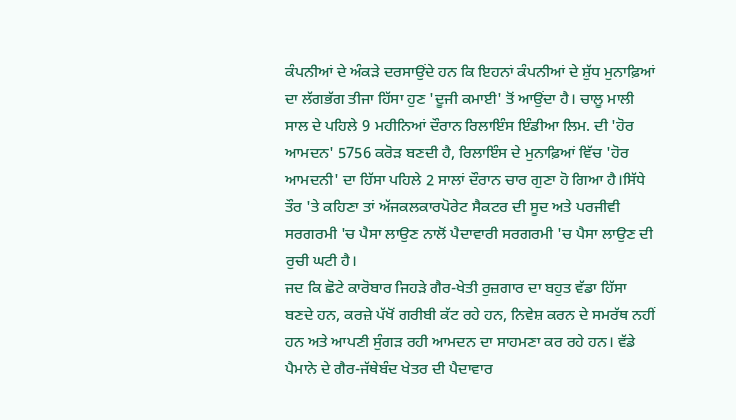ਕੰਪਨੀਆਂ ਦੇ ਅੰਕੜੇ ਦਰਸਾਉਂਦੇ ਹਨ ਕਿ ਇਹਨਾਂ ਕੰਪਨੀਆਂ ਦੇ ਸ਼ੁੱਧ ਮੁਨਾਫ਼ਿਆਂ ਦਾ ਲੱਗਭੱਗ ਤੀਜਾ ਹਿੱਸਾ ਹੁਣ 'ਦੂਜੀ ਕਮਾਈ' ਤੋਂ ਆਉਂਦਾ ਹੈ। ਚਾਲੂ ਮਾਲੀ ਸਾਲ ਦੇ ਪਹਿਲੇ 9 ਮਹੀਨਿਆਂ ਦੌਰਾਨ ਰਿਲਾਇੰਸ ਇੰਡੀਆ ਲਿਮ. ਦੀ 'ਹੋਰ ਆਮਦਨ' 5756 ਕਰੋੜ ਬਣਦੀ ਹੈ, ਰਿਲਾਇੰਸ ਦੇ ਮੁਨਾਫ਼ਿਆਂ ਵਿੱਚ 'ਹੋਰ ਆਮਦਨੀ' ਦਾ ਹਿੱਸਾ ਪਹਿਲੇ 2 ਸਾਲਾਂ ਦੌਰਾਨ ਚਾਰ ਗੁਣਾ ਹੋ ਗਿਆ ਹੈ।ਸਿੱਧੇ ਤੌਰ 'ਤੇ ਕਹਿਣਾ ਤਾਂ ਅੱਜਕਲਕਾਰਪੋਰੇਟ ਸੈਕਟਰ ਦੀ ਸੂਦ ਅਤੇ ਪਰਜੀਵੀ ਸਰਗਰਮੀ 'ਚ ਪੈਸਾ ਲਾਉਣ ਨਾਲੋਂ ਪੈਦਾਵਾਰੀ ਸਰਗਰਮੀ 'ਚ ਪੈਸਾ ਲਾਉਣ ਦੀ ਰੁਚੀ ਘਟੀ ਹੈ।
ਜਦ ਕਿ ਛੋਟੇ ਕਾਰੋਬਾਰ ਜਿਹੜੇ ਗੈਰ-ਖੇਤੀ ਰੁਜ਼ਗਾਰ ਦਾ ਬਹੁਤ ਵੱਡਾ ਹਿੱਸਾ ਬਣਦੇ ਹਨ, ਕਰਜ਼ੇ ਪੱਖੋਂ ਗਰੀਬੀ ਕੱਟ ਰਹੇ ਹਨ, ਨਿਵੇਸ਼ ਕਰਨ ਦੇ ਸਮਰੱਥ ਨਹੀਂ ਹਨ ਅਤੇ ਆਪਣੀ ਸੁੰਗੜ ਰਹੀ ਆਮਦਨ ਦਾ ਸਾਹਮਣਾ ਕਰ ਰਹੇ ਹਨ। ਵੱਡੇ ਪੈਮਾਨੇ ਦੇ ਗੈਰ-ਜੱਥੇਬੰਦ ਖੇਤਰ ਦੀ ਪੈਦਾਵਾਰ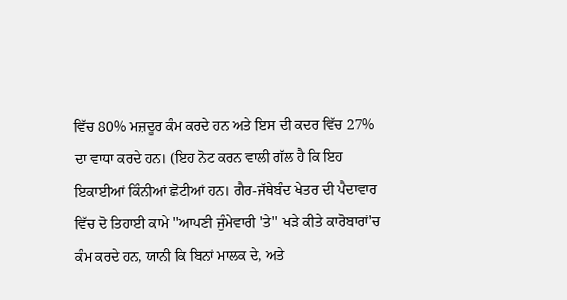ਵਿੱਚ 80% ਮਜ਼ਦੂਰ ਕੰਮ ਕਰਦੇ ਹਨ ਅਤੇ ਇਸ ਦੀ ਕਦਰ ਵਿੱਚ 27% ਦਾ ਵਾਧਾ ਕਰਦੇ ਹਨ। (ਇਹ ਨੋਟ ਕਰਨ ਵਾਲੀ ਗੱਲ ਹੈ ਕਿ ਇਹ ਇਕਾਈਆਂ ਕਿੰਨੀਆਂ ਛੋਟੀਆਂ ਹਨ। ਗੈਰ-ਜੱਥੇਬੰਦ ਖੇਤਰ ਦੀ ਪੈਦਾਵਾਰ ਵਿੱਚ ਦੋ ਤਿਹਾਈ ਕਾਮੇ ''ਆਪਣੀ ਜੁੰਮੇਵਾਰੀ 'ਤੇ'' ਖੜੇ ਕੀਤੇ ਕਾਰੋਬਾਰਾਂ'ਚ ਕੰਮ ਕਰਦੇ ਹਨ, ਯਾਨੀ ਕਿ ਬਿਨਾਂ ਮਾਲਕ ਦੇ, ਅਤੇ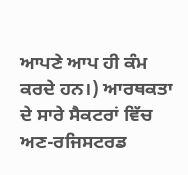ਆਪਣੇ ਆਪ ਹੀ ਕੰਮ ਕਰਦੇ ਹਨ।) ਆਰਥਕਤਾ ਦੇ ਸਾਰੇ ਸੈਕਟਰਾਂ ਵਿੱਚ ਅਣ-ਰਜਿਸਟਰਡ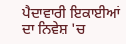ਪੈਦਾਵਾਰੀ ਇਕਾਈਆਂ ਦਾ ਨਿਵੇਸ਼ 'ਚ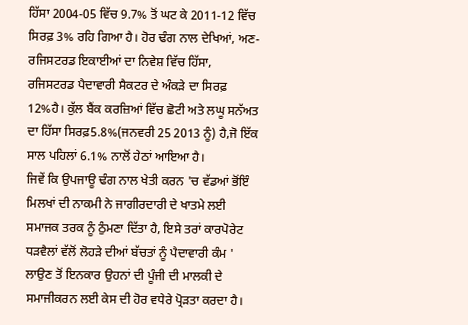ਹਿੱਸਾ 2004-05 ਵਿੱਚ 9.7% ਤੋਂ ਘਟ ਕੇ 2011-12 ਵਿੱਚ ਸਿਰਫ਼ 3% ਰਹਿ ਗਿਆ ਹੈ। ਹੋਰ ਢੰਗ ਨਾਲ ਦੇਖਿਆਂ, ਅਣ-ਰਜਿਸਟਰਡ ਇਕਾਈਆਂ ਦਾ ਨਿਵੇਸ਼ ਵਿੱਚ ਹਿੱਸਾ, ਰਜਿਸਟਰਡ ਪੈਦਾਵਾਰੀ ਸੈਕਟਰ ਦੇ ਅੰਕੜੇ ਦਾ ਸਿਰਫ਼ 12%ਹੈ। ਕੁੱਲ ਬੈਂਕ ਕਰਜ਼ਿਆਂ ਵਿੱਚ ਛੋਟੀ ਅਤੇ ਲਘੂ ਸਨੱਅਤ ਦਾ ਹਿੱਸਾ ਸਿਰਫ਼5.8%(ਜਨਵਰੀ 25 2013 ਨੂੰ) ਹੈ,ਜੋ ਇੱਕ ਸਾਲ ਪਹਿਲਾਂ 6.1% ਨਾਲੋਂ ਹੇਠਾਂ ਆਇਆ ਹੈ।
ਜਿਵੇਂ ਕਿ ਉਪਜਾਊ ਢੰਗ ਨਾਲ ਖੇਤੀ ਕਰਨ 'ਚ ਵੱਡਆਂ ਭੋਂਇੰ ਮਿਲਖਾਂ ਦੀ ਨਾਕਮੀ ਨੇ ਜਾਗੀਰਦਾਰੀ ਦੇ ਖਾਤਮੇ ਲਈ ਸਮਾਜਕ ਤਰਕ ਨੂੰ ਠੁੰਮਣਾ ਦਿੱਤਾ ਹੈ, ਇਸੇ ਤਰਾਂ ਕਾਰਪੋਰੇਟ ਧੜਵੈਲਾਂ ਵੱਲੋਂ ਲੋਹੜੇ ਦੀਆਂ ਬੱਚਤਾਂ ਨੂੰ ਪੈਦਾਵਾਰੀ ਕੰਮ ' ਲਾਉਣ ਤੋਂ ਇਨਕਾਰ ਉਹਨਾਂ ਦੀ ਪੂੰਜੀ ਦੀ ਮਾਲਕੀ ਦੇ ਸਮਾਜੀਕਰਨ ਲਈ ਕੇਸ ਦੀ ਹੋਰ ਵਧੇਰੇ ਪ੍ਰੋੜਤਾ ਕਰਦਾ ਹੈ।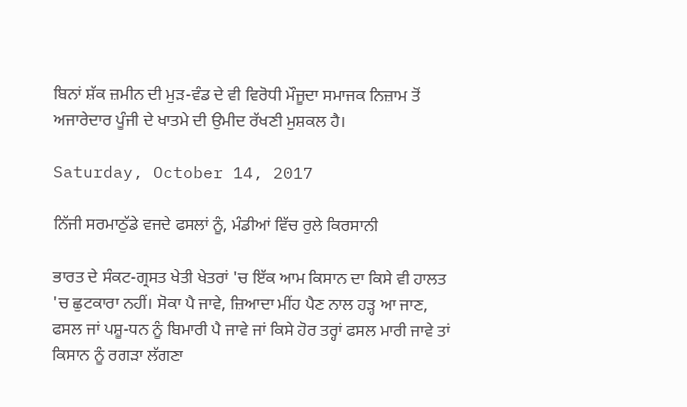ਬਿਨਾਂ ਸ਼ੱਕ ਜ਼ਮੀਨ ਦੀ ਮੁੜ-ਵੰਡ ਦੇ ਵੀ ਵਿਰੋਧੀ ਮੌਜੂਦਾ ਸਮਾਜਕ ਨਿਜ਼ਾਮ ਤੋਂ ਅਜਾਰੇਦਾਰ ਪੂੰਜੀ ਦੇ ਖਾਤਮੇ ਦੀ ਉਮੀਦ ਰੱਖਣੀ ਮੁਸ਼ਕਲ ਹੈ।

Saturday, October 14, 2017

ਨਿੱਜੀ ਸਰਮਾਠੁੱਡੇ ਵਜਦੇ ਫਸਲਾਂ ਨੂੰ, ਮੰਡੀਆਂ ਵਿੱਚ ਰੁਲੇ ਕਿਰਸਾਨੀ

ਭਾਰਤ ਦੇ ਸੰਕਟ-ਗ੍ਰਸਤ ਖੇਤੀ ਖੇਤਰਾਂ 'ਚ ਇੱਕ ਆਮ ਕਿਸਾਨ ਦਾ ਕਿਸੇ ਵੀ ਹਾਲਤ 'ਚ ਛੁਟਕਾਰਾ ਨਹੀਂ। ਸੋਕਾ ਪੈ ਜਾਵੇ, ਜ਼ਿਆਦਾ ਮੀਂਹ ਪੈਣ ਨਾਲ ਹੜ੍ਹ ਆ ਜਾਣ, ਫਸਲ ਜਾਂ ਪਸ਼ੂ-ਧਨ ਨੂੰ ਬਿਮਾਰੀ ਪੈ ਜਾਵੇ ਜਾਂ ਕਿਸੇ ਹੋਰ ਤਰ੍ਹਾਂ ਫਸਲ ਮਾਰੀ ਜਾਵੇ ਤਾਂ ਕਿਸਾਨ ਨੂੰ ਰਗੜਾ ਲੱਗਣਾ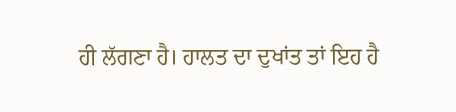ਹੀ ਲੱਗਣਾ ਹੈ। ਹਾਲਤ ਦਾ ਦੁਖਾਂਤ ਤਾਂ ਇਹ ਹੈ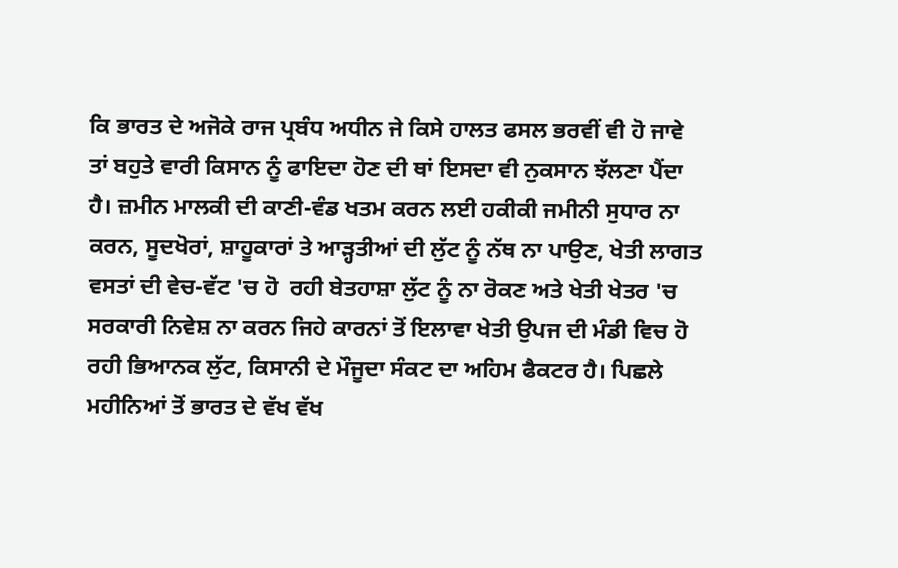ਕਿ ਭਾਰਤ ਦੇ ਅਜੋਕੇ ਰਾਜ ਪ੍ਰਬੰਧ ਅਧੀਨ ਜੇ ਕਿਸੇ ਹਾਲਤ ਫਸਲ ਭਰਵੀਂ ਵੀ ਹੋ ਜਾਵੇ ਤਾਂ ਬਹੁਤੇ ਵਾਰੀ ਕਿਸਾਨ ਨੂੰ ਫਾਇਦਾ ਹੋਣ ਦੀ ਥਾਂ ਇਸਦਾ ਵੀ ਨੁਕਸਾਨ ਝੱਲਣਾ ਪੈਂਦਾ ਹੈ। ਜ਼ਮੀਨ ਮਾਲਕੀ ਦੀ ਕਾਣੀ-ਵੰਡ ਖਤਮ ਕਰਨ ਲਈ ਹਕੀਕੀ ਜਮੀਨੀ ਸੁਧਾਰ ਨਾ ਕਰਨ, ਸੂਦਖੋਰਾਂ, ਸ਼ਾਹੂਕਾਰਾਂ ਤੇ ਆੜ੍ਹਤੀਆਂ ਦੀ ਲੁੱਟ ਨੂੰ ਨੱਥ ਨਾ ਪਾਉਣ, ਖੇਤੀ ਲਾਗਤ ਵਸਤਾਂ ਦੀ ਵੇਚ-ਵੱਟ 'ਚ ਹੋ  ਰਹੀ ਬੇਤਹਾਸ਼ਾ ਲੁੱਟ ਨੂੰ ਨਾ ਰੋਕਣ ਅਤੇ ਖੇਤੀ ਖੇਤਰ 'ਚ ਸਰਕਾਰੀ ਨਿਵੇਸ਼ ਨਾ ਕਰਨ ਜਿਹੇ ਕਾਰਨਾਂ ਤੋਂ ਇਲਾਵਾ ਖੇਤੀ ਉਪਜ ਦੀ ਮੰਡੀ ਵਿਚ ਹੋ ਰਹੀ ਭਿਆਨਕ ਲੁੱਟ, ਕਿਸਾਨੀ ਦੇ ਮੌਜੂਦਾ ਸੰਕਟ ਦਾ ਅਹਿਮ ਫੈਕਟਰ ਹੈ। ਪਿਛਲੇ ਮਹੀਨਿਆਂ ਤੋਂ ਭਾਰਤ ਦੇ ਵੱਖ ਵੱਖ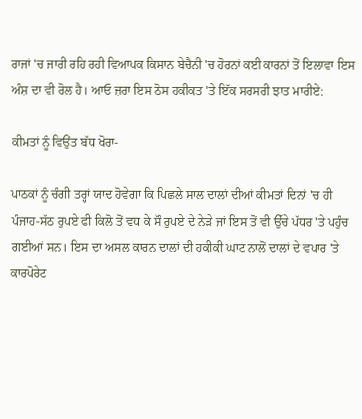ਰਾਜਾਂ 'ਚ ਜਾਰੀ ਰਹਿ ਰਹੀ ਵਿਆਪਕ ਕਿਸਾਨ ਬੇਚੈਨੀ 'ਚ ਹੋਰਨਾਂ ਕਈ ਕਾਰਨਾਂ ਤੋਂ ਇਲਾਵਾ ਇਸ ਅੰਸ਼ ਦਾ ਵੀ ਰੋਲ ਹੈ। ਆਓ ਜ਼ਰਾ ਇਸ ਠੋਸ ਹਕੀਕਤ 'ਤੇ ਇੱਕ ਸਰਸਰੀ ਝਾਤ ਮਾਰੀਏ:

ਕੀਮਤਾਂ ਨੂੰ ਵਿਉਂਤ ਬੱਧ ਖੋਰਾ-

ਪਾਠਕਾਂ ਨੂੰ ਚੰਗੀ ਤਰ੍ਹਾਂ ਯਾਦ ਹੋਵੇਗਾ ਕਿ ਪਿਛਲੇ ਸਾਲ ਦਾਲਾਂ ਦੀਆਂ ਕੀਮਤਾਂ ਦਿਨਾਂ 'ਚ ਹੀ ਪੰਜਾਹ-ਸੱਠ ਰੁਪਏ ਫੀ ਕਿਲੋ ਤੋਂ ਵਧ ਕੇ ਸੌ ਰੁਪਏ ਦੇ ਨੇੜੇ ਜਾਂ ਇਸ ਤੋਂ ਵੀ ਉੱਚੇ ਪੱਧਰ 'ਤੇ ਪਹੁੰਚ ਗਈਆਂ ਸਨ। ਇਸ ਦਾ ਅਸਲ ਕਾਰਨ ਦਾਲਾਂ ਦੀ ਹਕੀਕੀ ਘਾਟ ਨਾਲੋਂ ਦਾਲਾਂ ਦੇ ਵਪਾਰ 'ਤੇ ਕਾਰਪੋਰੇਟ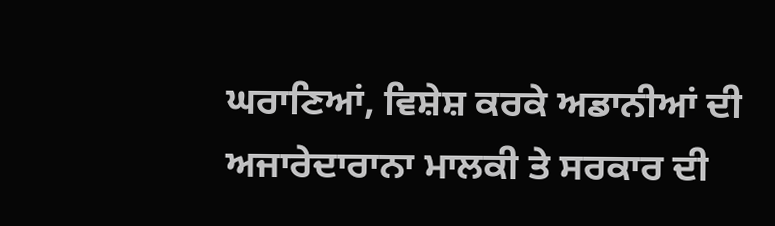ਘਰਾਣਿਆਂ, ਵਿਸ਼ੇਸ਼ ਕਰਕੇ ਅਡਾਨੀਆਂ ਦੀ ਅਜਾਰੇਦਾਰਾਨਾ ਮਾਲਕੀ ਤੇ ਸਰਕਾਰ ਦੀ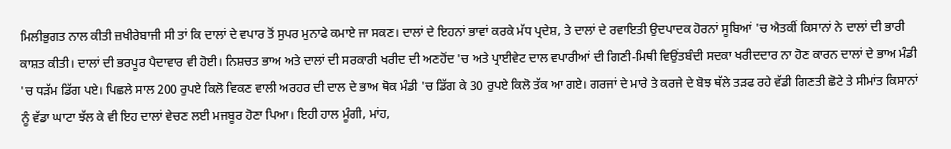ਮਿਲੀਭੁਗਤ ਨਾਲ ਕੀਤੀ ਜ਼ਖੀਰੇਬਾਜੀ ਸੀ ਤਾਂ ਕਿ ਦਾਲਾਂ ਦੇ ਵਪਾਰ ਤੋਂ ਸੁਪਰ ਮੁਨਾਫੇ ਕਮਾਏ ਜਾ ਸਕਣ। ਦਾਲਾਂ ਦੇ ਇਹਨਾਂ ਭਾਵਾਂ ਕਰਕੇ ਮੱਧ ਪ੍ਰਦੇਸ਼, ਤੇ ਦਾਲਾਂ ਦੇ ਰਵਾਇਤੀ ਉਦਪਾਦਕ ਹੋਰਨਾਂ ਸੂਬਿਆਂ 'ਚ ਐਤਕੀਂ ਕਿਸਾਨਾਂ ਨੇ ਦਾਲਾਂ ਦੀ ਭਾਰੀ ਕਾਸ਼ਤ ਕੀਤੀ। ਦਾਲਾਂ ਦੀ ਭਰਪੂਰ ਪੈਦਾਵਾਰ ਵੀ ਹੋਈ। ਨਿਸ਼ਚਤ ਭਾਅ ਅਤੇ ਦਾਲਾਂ ਦੀ ਸਰਕਾਰੀ ਖਰੀਦ ਦੀ ਅਣਹੋਂਦ 'ਚ ਅਤੇ ਪ੍ਰਾਈਵੇਟ ਦਾਲ ਵਪਾਰੀਆਂ ਦੀ ਗਿਣੀ-ਮਿਥੀ ਵਿਉਂਤਬੰਦੀ ਸਦਕਾ ਖਰੀਦਦਾਰ ਨਾ ਹੋਣ ਕਾਰਨ ਦਾਲਾਂ ਦੇ ਭਾਅ ਮੰਡੀ 'ਚ ਧੜੱਮ ਡਿੱਗ ਪਏ। ਪਿਛਲੇ ਸਾਲ 200 ਰੁਪਏ ਕਿਲੋ ਵਿਕਣ ਵਾਲੀ ਅਰਹਰ ਦੀ ਦਾਲ ਦੇ ਭਾਅ ਥੋਕ ਮੰਡੀ 'ਚ ਡਿੱਗ ਕੇ 30 ਰੁਪਏ ਕਿਲੋ ਤੱਕ ਆ ਗਏ। ਗਰਜਾਂ ਦੇ ਮਾਰੇ ਤੇ ਕਰਜੇ ਦੇ ਬੋਝ ਥੱਲੇ ਤੜਫ ਰਹੇ ਵੱਡੀ ਗਿਣਤੀ ਛੋਟੇ ਤੇ ਸੀਮਾਂਤ ਕਿਸਾਨਾਂ ਨੂੰ ਵੱਡਾ ਘਾਟਾ ਝੱਲ ਕੇ ਵੀ ਇਹ ਦਾਲਾਂ ਵੇਚਣ ਲਈ ਮਜਬੂਰ ਹੋਣਾ ਪਿਆ। ਇਹੀ ਹਾਲ ਮੂੰਗੀ, ਮਾਂਹ,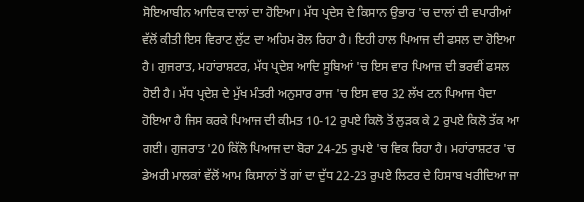ਸੋਇਆਬੀਨ ਆਦਿਕ ਦਾਲਾਂ ਦਾ ਹੋਇਆ। ਮੱਧ ਪ੍ਰਦੇਸ ਦੇ ਕਿਸਾਨ ਉਭਾਰ 'ਚ ਦਾਲਾਂ ਦੀ ਵਪਾਰੀਆਂ ਵੱਲੋਂ ਕੀਤੀ ਇਸ ਵਿਰਾਟ ਲੁੱਟ ਦਾ ਅਹਿਮ ਰੋਲ ਰਿਹਾ ਹੈ। ਇਹੀ ਹਾਲ ਪਿਆਜ ਦੀ ਫਸਲ ਦਾ ਹੋਇਆ ਹੈ। ਗੁਜਰਾਤ, ਮਹਾਂਰਾਸ਼ਟਰ, ਮੱਧ ਪ੍ਰਦੇਸ਼ ਆਦਿ ਸੂਬਿਆਂ 'ਚ ਇਸ ਵਾਰ ਪਿਆਜ਼ ਦੀ ਭਰਵੀਂ ਫਸਲ ਹੋਈ ਹੈ। ਮੱਧ ਪ੍ਰਦੇਸ਼ ਦੇ ਮੁੱਖ ਮੰਤਰੀ ਅਨੁਸਾਰ ਰਾਜ 'ਚ ਇਸ ਵਾਰ 32 ਲੱਖ ਟਨ ਪਿਆਜ ਪੈਦਾ ਹੋਇਆ ਹੈ ਜਿਸ ਕਰਕੇ ਪਿਆਜ ਦੀ ਕੀਮਤ 10-12 ਰੁਪਏ ਕਿਲੋ ਤੋਂ ਲੁੜਕ ਕੇ 2 ਰੁਪਏ ਕਿਲੋ ਤੱਕ ਆ ਗਈ। ਗੁਜਰਾਤ '20 ਕਿੱਲੋ ਪਿਆਜ ਦਾ ਬੋਰਾ 24-25 ਰੁਪਏ 'ਚ ਵਿਕ ਰਿਹਾ ਹੈ। ਮਹਾਂਰਾਸ਼ਟਰ 'ਚ ਡੇਅਰੀ ਮਾਲਕਾਂ ਵੱਲੋਂ ਆਮ ਕਿਸਾਨਾਂ ਤੋਂ ਗਾਂ ਦਾ ਦੁੱਧ 22-23 ਰੁਪਏ ਲਿਟਰ ਦੇ ਹਿਸਾਬ ਖਰੀਦਿਆ ਜਾ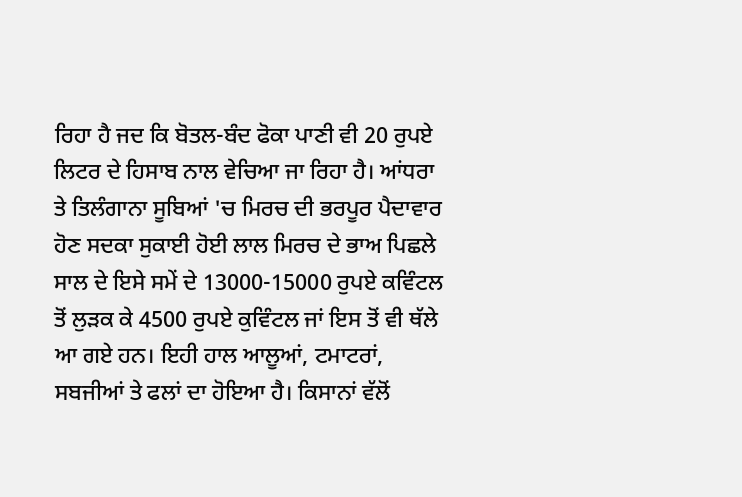ਰਿਹਾ ਹੈ ਜਦ ਕਿ ਬੋਤਲ-ਬੰਦ ਫੋਕਾ ਪਾਣੀ ਵੀ 20 ਰੁਪਏ ਲਿਟਰ ਦੇ ਹਿਸਾਬ ਨਾਲ ਵੇਚਿਆ ਜਾ ਰਿਹਾ ਹੈ। ਆਂਧਰਾ ਤੇ ਤਿਲੰਗਾਨਾ ਸੂਬਿਆਂ 'ਚ ਮਿਰਚ ਦੀ ਭਰਪੂਰ ਪੈਦਾਵਾਰ ਹੋਣ ਸਦਕਾ ਸੁਕਾਈ ਹੋਈ ਲਾਲ ਮਿਰਚ ਦੇ ਭਾਅ ਪਿਛਲੇ ਸਾਲ ਦੇ ਇਸੇ ਸਮੇਂ ਦੇ 13000-15000 ਰੁਪਏ ਕਵਿੰਟਲ ਤੋਂ ਲੁੜਕ ਕੇ 4500 ਰੁਪਏ ਕੁਵਿੰਟਲ ਜਾਂ ਇਸ ਤੋਂ ਵੀ ਥੱਲੇ ਆ ਗਏ ਹਨ। ਇਹੀ ਹਾਲ ਆਲੂਆਂ, ਟਮਾਟਰਾਂ, ਸਬਜੀਆਂ ਤੇ ਫਲਾਂ ਦਾ ਹੋਇਆ ਹੈ। ਕਿਸਾਨਾਂ ਵੱਲੋਂ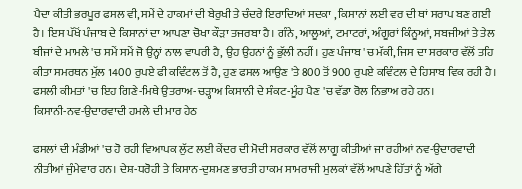ਪੈਦਾ ਕੀਤੀ ਭਰਪੂਰ ਫਸਲ ਵੀ, ਸਮੇਂ ਦੇ ਹਾਕਮਾਂ ਦੀ ਬੇਰੁਖੀ ਤੇ ਚੰਦਰੇ ਇਰਾਦਿਆਂ ਸਦਕਾ , ਕਿਸਾਨਾਂ ਲਈ ਵਰ ਦੀ ਥਾਂ ਸਰਾਪ ਬਣ ਗਈ ਹੈ। ਇਸ ਪੱਖੋਂ ਪੰਜਾਬ ਦੇ ਕਿਸਾਨਾਂ ਦਾ ਆਪਣਾ ਚੋਖਾ ਕੌੜਾ ਤਜਰਬਾ ਹੈ। ਗੰਨੇ, ਆਲੂਆਂ, ਟਮਾਟਰਾਂ, ਅੰਗੂਰਾਂ ਕਿੰਨੂਆਂ, ਸਬਜੀਆਂ ਤੇ ਤੇਲ ਬੀਜਾਂ ਦੇ ਮਾਮਲੇ 'ਚ ਸਮੇਂ ਸਮੇਂ ਜੋ ਉਨ੍ਹਾਂ ਨਾਲ ਵਾਪਰੀ ਹੈ, ਉਹ ਉਹਨਾਂ ਨੂੰ ਭੁੱਲੀ ਨਹੀਂ। ਹੁਣ ਪੰਜਾਬ 'ਚ ਮੱਕੀ, ਜਿਸ ਦਾ ਸਰਕਾਰ ਵੱਲੋਂ ਤਹਿ ਕੀਤਾ ਸਮਰਥਨ ਮੁੱਲ 1400 ਰੁਪਏ ਫੀ ਕਵਿੰਟਲ ਤੋਂ ਹੈ, ਹੁਣ ਫਸਲ ਆਉਣ 'ਤੇ 800 ਤੋਂ 900 ਰੁਪਏ ਕਵਿੰਟਲ ਦੇ ਹਿਸਾਬ ਵਿਕ ਰਹੀ ਹੈ। ਫਸਲੀ ਕੀਮਤਾਂ 'ਚ ਇਹ ਗਿਣੇ-ਮਿਥੇ ਉਤਰਾਅ-ਚੜ੍ਹਾਅ ਕਿਸਾਨੀ ਦੇ ਸੰਕਟ-ਮੂੰਹ ਪੈਣ 'ਚ ਵੱਡਾ ਰੋਲ ਨਿਭਾਅ ਰਹੇ ਹਨ।
ਕਿਸਾਨੀ-ਨਵ-ਉਦਾਰਵਾਦੀ ਹਮਲੇ ਦੀ ਮਾਰ ਹੇਠ

ਫਸਲਾਂ ਦੀ ਮੰਡੀਆਂ 'ਚ ਹੋ ਰਹੀ ਵਿਆਪਕ ਲੁੱਟ ਲਈ ਕੇਂਦਰ ਦੀ ਮੋਦੀ ਸਰਕਾਰ ਵੱਲੋਂ ਲਾਗੂ ਕੀਤੀਆਂ ਜਾ ਰਹੀਆਂ ਨਵ-ਉਦਾਰਵਾਦੀ ਨੀਤੀਆਂ ਜੁੰਮੇਵਾਰ ਹਨ। ਦੇਸ਼-ਧਰੋਹੀ ਤੇ ਕਿਸਾਨ-ਦੁਸ਼ਮਣ ਭਾਰਤੀ ਹਾਕਮ ਸਾਮਰਾਜੀ ਮੁਲਕਾਂ ਵੱਲੋਂ ਆਪਣੇ ਹਿੱਤਾਂ ਨੂੰ ਅੱਗੇ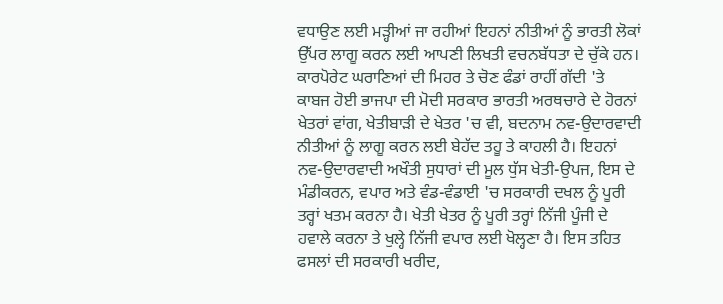ਵਧਾਉਣ ਲਈ ਮੜ੍ਹੀਆਂ ਜਾ ਰਹੀਆਂ ਇਹਨਾਂ ਨੀਤੀਆਂ ਨੂੰ ਭਾਰਤੀ ਲੋਕਾਂ ਉੱਪਰ ਲਾਗੂ ਕਰਨ ਲਈ ਆਪਣੀ ਲਿਖਤੀ ਵਚਨਬੱਧਤਾ ਦੇ ਚੁੱਕੇ ਹਨ। ਕਾਰਪੋਰੇਟ ਘਰਾਣਿਆਂ ਦੀ ਮਿਹਰ ਤੇ ਚੋਣ ਫੰਡਾਂ ਰਾਹੀਂ ਗੱਦੀ 'ਤੇ ਕਾਬਜ ਹੋਈ ਭਾਜਪਾ ਦੀ ਮੋਦੀ ਸਰਕਾਰ ਭਾਰਤੀ ਅਰਥਚਾਰੇ ਦੇ ਹੋਰਨਾਂ ਖੇਤਰਾਂ ਵਾਂਗ, ਖੇਤੀਬਾੜੀ ਦੇ ਖੇਤਰ 'ਚ ਵੀ, ਬਦਨਾਮ ਨਵ-ਉਦਾਰਵਾਦੀ ਨੀਤੀਆਂ ਨੂੰ ਲਾਗੂ ਕਰਨ ਲਈ ਬੇਹੱਦ ਤਹੂ ਤੇ ਕਾਹਲੀ ਹੈ। ਇਹਨਾਂ ਨਵ-ਉਦਾਰਵਾਦੀ ਅਖੌਤੀ ਸੁਧਾਰਾਂ ਦੀ ਮੂਲ ਧੁੱਸ ਖੇਤੀ-ਉਪਜ, ਇਸ ਦੇ ਮੰਡੀਕਰਨ, ਵਪਾਰ ਅਤੇ ਵੰਡ-ਵੰਡਾਈ 'ਚ ਸਰਕਾਰੀ ਦਖਲ ਨੂੰ ਪੂਰੀ ਤਰ੍ਹਾਂ ਖਤਮ ਕਰਨਾ ਹੈ। ਖੇਤੀ ਖੇਤਰ ਨੂੰ ਪੂਰੀ ਤਰ੍ਹਾਂ ਨਿੱਜੀ ਪੂੰਜੀ ਦੇ ਹਵਾਲੇ ਕਰਨਾ ਤੇ ਖੁਲ੍ਹੇ ਨਿੱਜੀ ਵਪਾਰ ਲਈ ਖੋਲ੍ਹਣਾ ਹੈ। ਇਸ ਤਹਿਤ ਫਸਲਾਂ ਦੀ ਸਰਕਾਰੀ ਖਰੀਦ,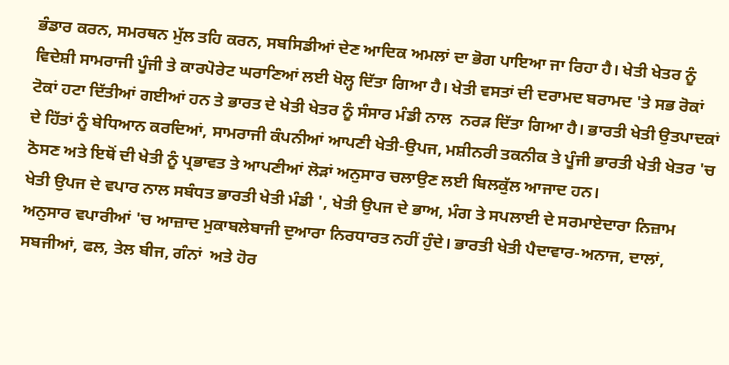ਭੰਡਾਰ ਕਰਨ, ਸਮਰਥਨ ਮੁੱਲ ਤਹਿ ਕਰਨ, ਸਬਸਿਡੀਆਂ ਦੇਣ ਆਦਿਕ ਅਮਲਾਂ ਦਾ ਭੋਗ ਪਾਇਆ ਜਾ ਰਿਹਾ ਹੈ। ਖੇਤੀ ਖੇਤਰ ਨੂੰ ਵਿਦੇਸ਼ੀ ਸਾਮਰਾਜੀ ਪੂੰਜੀ ਤੇ ਕਾਰਪੋਰੇਟ ਘਰਾਣਿਆਂ ਲਈ ਖੋਲ੍ਹ ਦਿੱਤਾ ਗਿਆ ਹੈ। ਖੇਤੀ ਵਸਤਾਂ ਦੀ ਦਰਾਮਦ ਬਰਾਮਦ 'ਤੇ ਸਭ ਰੋਕਾਂ ਟੋਕਾਂ ਹਟਾ ਦਿੱਤੀਆਂ ਗਈਆਂ ਹਨ ਤੇ ਭਾਰਤ ਦੇ ਖੇਤੀ ਖੇਤਰ ਨੂੰ ਸੰਸਾਰ ਮੰਡੀ ਨਾਲ  ਨਰੜ ਦਿੱਤਾ ਗਿਆ ਹੈ। ਭਾਰਤੀ ਖੇਤੀ ਉਤਪਾਦਕਾਂ ਦੇ ਹਿੱਤਾਂ ਨੂੰ ਬੇਧਿਆਨ ਕਰਦਿਆਂ, ਸਾਮਰਾਜੀ ਕੰਪਨੀਆਂ ਆਪਣੀ ਖੇਤੀ-ਉਪਜ, ਮਸ਼ੀਨਰੀ ਤਕਨੀਕ ਤੇ ਪੂੰਜੀ ਭਾਰਤੀ ਖੇਤੀ ਖੇਤਰ 'ਚ ਠੋਸਣ ਅਤੇ ਇਥੋਂ ਦੀ ਖੇਤੀ ਨੂੰ ਪ੍ਰਭਾਵਤ ਤੇ ਆਪਣੀਆਂ ਲੋੜਾਂ ਅਨੁਸਾਰ ਚਲਾਉਣ ਲਈ ਬਿਲਕੁੱਲ ਆਜਾਦ ਹਨ।
ਖੇਤੀ ਉਪਜ ਦੇ ਵਪਾਰ ਨਾਲ ਸਬੰਧਤ ਭਾਰਤੀ ਖੇਤੀ ਮੰਡੀ ', ਖੇਤੀ ਉਪਜ ਦੇ ਭਾਅ, ਮੰਗ ਤੇ ਸਪਲਾਈ ਦੇ ਸਰਮਾਏਦਾਰਾ ਨਿਜ਼ਾਮ ਅਨੁਸਾਰ ਵਪਾਰੀਆਂ 'ਚ ਆਜ਼ਾਦ ਮੁਕਾਬਲੇਬਾਜੀ ਦੁਆਰਾ ਨਿਰਧਾਰਤ ਨਹੀਂ ਹੁੰਦੇ। ਭਾਰਤੀ ਖੇਤੀ ਪੈਦਾਵਾਰ-ਅਨਾਜ, ਦਾਲਾਂ, ਸਬਜੀਆਂ, ਫਲ, ਤੇਲ ਬੀਜ, ਗੰਨਾਂ  ਅਤੇ ਹੋਰ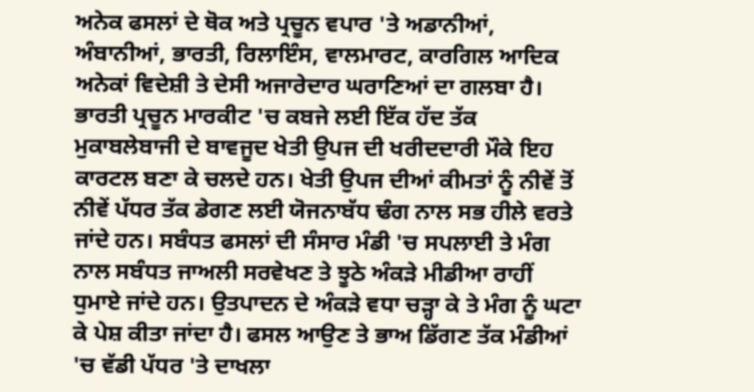ਅਨੇਕ ਫਸਲਾਂ ਦੇ ਥੋਕ ਅਤੇ ਪ੍ਰਚੂਨ ਵਪਾਰ 'ਤੇ ਅਡਾਨੀਆਂ, ਅੰਬਾਨੀਆਂ, ਭਾਰਤੀ, ਰਿਲਾਇੰਸ, ਵਾਲਮਾਰਟ, ਕਾਰਗਿਲ ਆਦਿਕ ਅਨੇਕਾਂ ਵਿਦੇਸ਼ੀ ਤੇ ਦੇਸੀ ਅਜਾਰੇਦਾਰ ਘਰਾਣਿਆਂ ਦਾ ਗਲਬਾ ਹੈ। ਭਾਰਤੀ ਪ੍ਰਚੂਨ ਮਾਰਕੀਟ 'ਚ ਕਬਜੇ ਲਈ ਇੱਕ ਹੱਦ ਤੱਕ ਮੁਕਾਬਲੇਬਾਜੀ ਦੇ ਬਾਵਜੂਦ ਖੇਤੀ ਉਪਜ ਦੀ ਖਰੀਦਦਾਰੀ ਮੌਕੇ ਇਹ ਕਾਰਟਲ ਬਣਾ ਕੇ ਚਲਦੇ ਹਨ। ਖੇਤੀ ਉਪਜ ਦੀਆਂ ਕੀਮਤਾਂ ਨੂੰ ਨੀਵੇਂ ਤੋਂ ਨੀਵੇਂ ਪੱਧਰ ਤੱਕ ਡੇਗਣ ਲਈ ਯੋਜਨਾਬੱਧ ਢੰਗ ਨਾਲ ਸਭ ਹੀਲੇ ਵਰਤੇ ਜਾਂਦੇ ਹਨ। ਸਬੰਧਤ ਫਸਲਾਂ ਦੀ ਸੰਸਾਰ ਮੰਡੀ 'ਚ ਸਪਲਾਈ ਤੇ ਮੰਗ ਨਾਲ ਸਬੰਧਤ ਜਾਅਲੀ ਸਰਵੇਖਣ ਤੇ ਝੂਠੇ ਅੰਕੜੇ ਮੀਡੀਆ ਰਾਹੀਂ ਧੁਮਾਏ ਜਾਂਦੇ ਹਨ। ਉਤਪਾਦਨ ਦੇ ਅੰਕੜੇ ਵਧਾ ਚੜ੍ਹਾ ਕੇ ਤੇ ਮੰਗ ਨੂੰ ਘਟਾ ਕੇ ਪੇਸ਼ ਕੀਤਾ ਜਾਂਦਾ ਹੈ। ਫਸਲ ਆਉਣ ਤੇ ਭਾਅ ਡਿੱਗਣ ਤੱਕ ਮੰਡੀਆਂ 'ਚ ਵੱਡੀ ਪੱਧਰ 'ਤੇ ਦਾਖਲਾ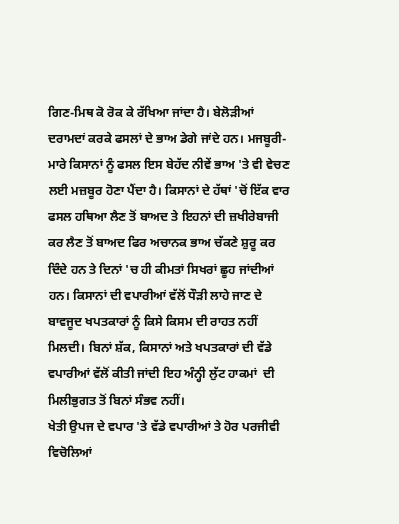ਗਿਣ-ਮਿਥ ਕੋ ਰੋਕ ਕੇ ਰੱਖਿਆ ਜਾਂਦਾ ਹੈ। ਬੇਲੋੜੀਆਂ ਦਰਾਮਦਾਂ ਕਰਕੇ ਫਸਲਾਂ ਦੇ ਭਾਅ ਡੇਗੇ ਜਾਂਦੇ ਹਨ। ਮਜਬੂਰੀ-ਮਾਰੇ ਕਿਸਾਨਾਂ ਨੂੰ ਫਸਲ ਇਸ ਬੇਹੱਦ ਨੀਵੇਂ ਭਾਅ 'ਤੇ ਵੀ ਵੇਚਣ ਲਈ ਮਜ਼ਬੂਰ ਹੋਣਾ ਪੈਂਦਾ ਹੈ। ਕਿਸਾਨਾਂ ਦੇ ਹੱਥਾਂ 'ਚੋਂ ਇੱਕ ਵਾਰ ਫਸਲ ਹਥਿਆ ਲੈਣ ਤੋਂ ਬਾਅਦ ਤੇ ਇਹਨਾਂ ਦੀ ਜ਼ਖੀਰੇਬਾਜੀ ਕਰ ਲੈਣ ਤੋਂ ਬਾਅਦ ਫਿਰ ਅਚਾਨਕ ਭਾਅ ਚੱਕਣੇ ਸ਼ੁਰੂ ਕਰ ਦਿੰਦੇ ਹਨ ਤੇ ਦਿਨਾਂ 'ਚ ਹੀ ਕੀਮਤਾਂ ਸਿਖਰਾਂ ਛੂਹ ਜਾਂਦੀਆਂ ਹਨ। ਕਿਸਾਨਾਂ ਦੀ ਵਪਾਰੀਆਂ ਵੱਲੋਂ ਧੌੜੀ ਲਾਹੇ ਜਾਣ ਦੇ ਬਾਵਜੂਦ ਖਪਤਕਾਰਾਂ ਨੂੰ ਕਿਸੇ ਕਿਸਮ ਦੀ ਰਾਹਤ ਨਹੀਂ ਮਿਲਦੀ। ਬਿਨਾਂ ਸ਼ੱਕ, ਕਿਸਾਨਾਂ ਅਤੇ ਖਪਤਕਾਰਾਂ ਦੀ ਵੱਡੇ ਵਪਾਰੀਆਂ ਵੱਲੋਂ ਕੀਤੀ ਜਾਂਦੀ ਇਹ ਅੰਨ੍ਹੀ ਲੁੱਟ ਹਾਕਮਾਂ  ਦੀ ਮਿਲੀਭੁਗਤ ਤੋਂ ਬਿਨਾਂ ਸੰਭਵ ਨਹੀਂ।
ਖੇਤੀ ਉਪਜ ਦੇ ਵਪਾਰ 'ਤੇ ਵੱਡੇ ਵਪਾਰੀਆਂ ਤੇ ਹੋਰ ਪਰਜੀਵੀ ਵਿਚੋਲਿਆਂ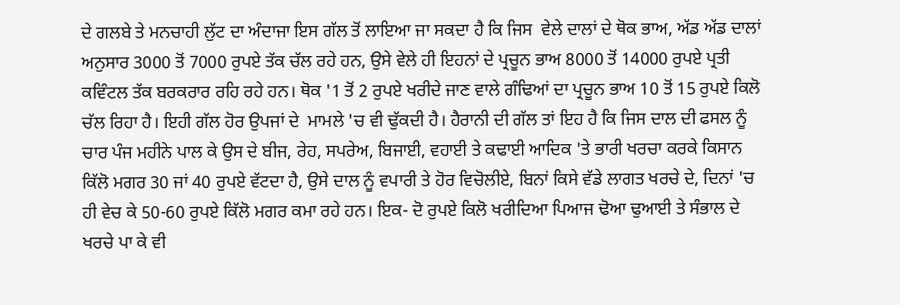ਦੇ ਗਲਬੇ ਤੇ ਮਨਚਾਹੀ ਲੁੱਟ ਦਾ ਅੰਦਾਜਾ ਇਸ ਗੱਲ ਤੋਂ ਲਾਇਆ ਜਾ ਸਕਦਾ ਹੈ ਕਿ ਜਿਸ  ਵੇਲੇ ਦਾਲਾਂ ਦੇ ਥੋਕ ਭਾਅ, ਅੱਡ ਅੱਡ ਦਾਲਾਂ ਅਨੁਸਾਰ 3000 ਤੋਂ 7000 ਰੁਪਏ ਤੱਕ ਚੱਲ ਰਹੇ ਹਨ, ਉਸੇ ਵੇਲੇ ਹੀ ਇਹਨਾਂ ਦੇ ਪ੍ਰਚੂਨ ਭਾਅ 8000 ਤੋਂ 14000 ਰੁਪਏ ਪ੍ਰਤੀ ਕਵਿੰਟਲ ਤੱਕ ਬਰਕਰਾਰ ਰਹਿ ਰਹੇ ਹਨ। ਥੋਕ '1 ਤੋਂ 2 ਰੁਪਏ ਖਰੀਦੇ ਜਾਣ ਵਾਲੇ ਗੰਢਿਆਂ ਦਾ ਪ੍ਰਚੂਨ ਭਾਅ 10 ਤੋਂ 15 ਰੁਪਏ ਕਿਲੋ ਚੱਲ ਰਿਹਾ ਹੈ। ਇਹੀ ਗੱਲ ਹੋਰ ਉਪਜਾਂ ਦੇ  ਮਾਮਲੇ 'ਚ ਵੀ ਢੁੱਕਦੀ ਹੈ। ਹੈਰਾਨੀ ਦੀ ਗੱਲ ਤਾਂ ਇਹ ਹੈ ਕਿ ਜਿਸ ਦਾਲ ਦੀ ਫਸਲ ਨੂੰ ਚਾਰ ਪੰਜ ਮਹੀਨੇ ਪਾਲ ਕੇ ਉਸ ਦੇ ਬੀਜ, ਰੇਹ, ਸਪਰੇਅ, ਬਿਜਾਈ, ਵਹਾਈ ਤੇ ਕਢਾਈ ਆਦਿਕ 'ਤੇ ਭਾਰੀ ਖਰਚਾ ਕਰਕੇ ਕਿਸਾਨ ਕਿੱਲੋ ਮਗਰ 30 ਜਾਂ 40 ਰੁਪਏ ਵੱਟਦਾ ਹੈ, ਉਸੇ ਦਾਲ ਨੂੰ ਵਪਾਰੀ ਤੇ ਹੋਰ ਵਿਚੋਲੀਏ, ਬਿਨਾਂ ਕਿਸੇ ਵੱਡੇ ਲਾਗਤ ਖਰਚੇ ਦੇ, ਦਿਨਾਂ 'ਚ ਹੀ ਵੇਚ ਕੇ 50-60 ਰੁਪਏ ਕਿੱਲੋ ਮਗਰ ਕਮਾ ਰਹੇ ਹਨ। ਇਕ- ਦੋ ਰੁਪਏ ਕਿਲੋ ਖਰੀਦਿਆ ਪਿਆਜ ਢੋਆ ਢੁਆਈ ਤੇ ਸੰਭਾਲ ਦੇ ਖਰਚੇ ਪਾ ਕੇ ਵੀ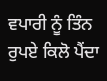ਵਪਾਰੀ ਨੂੰ ਤਿੰਨ ਰੁਪਏ ਕਿਲੋ ਪੈਂਦਾ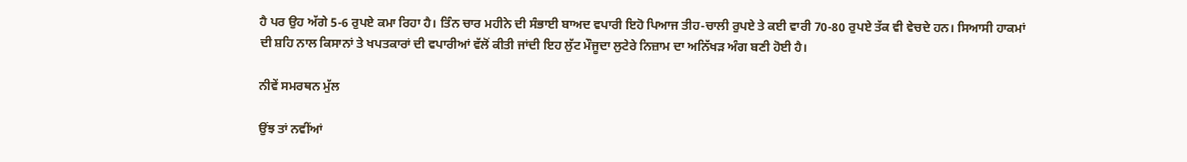ਹੈ ਪਰ ਉਹ ਅੱਗੇ 5-6 ਰੁਪਏ ਕਮਾ ਰਿਹਾ ਹੈ। ਤਿੰਨ ਚਾਰ ਮਹੀਨੇ ਦੀ ਸੰਭਾਈ ਬਾਅਦ ਵਪਾਰੀ ਇਹੋ ਪਿਆਜ ਤੀਹ-ਚਾਲੀ ਰੁਪਏ ਤੇ ਕਈ ਵਾਰੀ 70-80 ਰੁਪਏ ਤੱਕ ਵੀ ਵੇਚਦੇ ਹਨ। ਸਿਆਸੀ ਹਾਕਮਾਂ ਦੀ ਸ਼ਹਿ ਨਾਲ ਕਿਸਾਨਾਂ ਤੇ ਖਪਤਕਾਰਾਂ ਦੀ ਵਪਾਰੀਆਂ ਵੱਲੋਂ ਕੀਤੀ ਜਾਂਦੀ ਇਹ ਲੁੱਟ ਮੌਜੂਦਾ ਲੁਟੇਰੇ ਨਿਜ਼ਾਮ ਦਾ ਅਨਿੱਖੜ ਅੰਗ ਬਣੀ ਹੋਈ ਹੈ।

ਨੀਵੇਂ ਸਮਰਥਨ ਮੁੱਲ

ਉਂਝ ਤਾਂ ਨਵੀਂਆਂ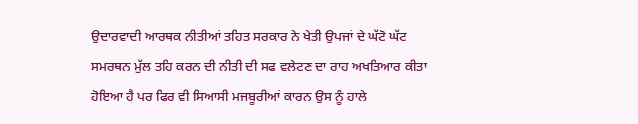ਉਦਾਰਵਾਦੀ ਆਰਥਕ ਨੀਤੀਆਂ ਤਹਿਤ ਸਰਕਾਰ ਨੇ ਖੇਤੀ ਉਪਜਾਂ ਦੇ ਘੱਟੋ ਘੱਟ ਸਮਰਥਨ ਮੁੱਲ ਤਹਿ ਕਰਨ ਦੀ ਨੀਤੀ ਦੀ ਸਫ ਵਲੇਟਣ ਦਾ ਰਾਹ ਅਖਤਿਆਰ ਕੀਤਾ ਹੋਇਆ ਹੈ ਪਰ ਫਿਰ ਵੀ ਸਿਆਸੀ ਮਜਬੂਰੀਆਂ ਕਾਰਨ ਉਸ ਨੂੰ ਹਾਲੇ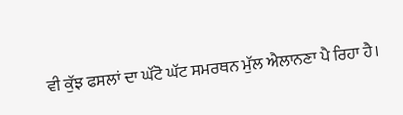ਵੀ ਕੁੱਝ ਫਸਲਾਂ ਦਾ ਘੱਟੋ ਘੱਟ ਸਮਰਥਨ ਮੁੱਲ ਐਲਾਨਣਾ ਪੈ ਰਿਹਾ ਹੈ।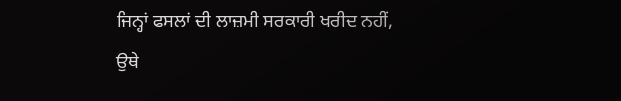ਜਿਨ੍ਹਾਂ ਫਸਲਾਂ ਦੀ ਲਾਜ਼ਮੀ ਸਰਕਾਰੀ ਖਰੀਦ ਨਹੀਂ, ਉਥੇ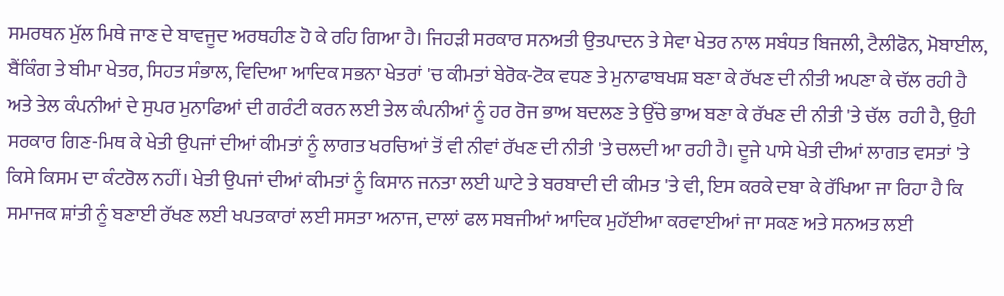ਸਮਰਥਨ ਮੁੱਲ ਮਿਥੇ ਜਾਣ ਦੇ ਬਾਵਜੂਦ ਅਰਥਹੀਣ ਹੋ ਕੇ ਰਹਿ ਗਿਆ ਹੈ। ਜਿਹੜੀ ਸਰਕਾਰ ਸਨਅਤੀ ਉਤਪਾਦਨ ਤੇ ਸੇਵਾ ਖੇਤਰ ਨਾਲ ਸਬੰਧਤ ਬਿਜਲੀ, ਟੈਲੀਫੋਨ, ਮੋਬਾਈਲ, ਬੈਂਕਿੰਗ ਤੇ ਬੀਮਾ ਖੇਤਰ, ਸਿਹਤ ਸੰਭਾਲ, ਵਿਦਿਆ ਆਦਿਕ ਸਭਨਾ ਖੇਤਰਾਂ 'ਚ ਕੀਮਤਾਂ ਬੇਰੋਕ-ਟੋਕ ਵਧਣ ਤੇ ਮੁਨਾਫਾਬਖਸ਼ ਬਣਾ ਕੇ ਰੱਖਣ ਦੀ ਨੀਤੀ ਅਪਣਾ ਕੇ ਚੱਲ ਰਹੀ ਹੈ ਅਤੇ ਤੇਲ ਕੰਪਨੀਆਂ ਦੇ ਸੁਪਰ ਮੁਨਾਫਿਆਂ ਦੀ ਗਰੰਟੀ ਕਰਨ ਲਈ ਤੇਲ ਕੰਪਨੀਆਂ ਨੂੰ ਹਰ ਰੋਜ ਭਾਅ ਬਦਲਣ ਤੇ ਉੱਚੇ ਭਾਅ ਬਣਾ ਕੇ ਰੱਖਣ ਦੀ ਨੀਤੀ 'ਤੇ ਚੱਲ  ਰਹੀ ਹੈ, ਉਹੀ ਸਰਕਾਰ ਗਿਣ-ਮਿਥ ਕੇ ਖੇਤੀ ਉਪਜਾਂ ਦੀਆਂ ਕੀਮਤਾਂ ਨੂੰ ਲਾਗਤ ਖਰਚਿਆਂ ਤੋਂ ਵੀ ਨੀਵਾਂ ਰੱਖਣ ਦੀ ਨੀਤੀ 'ਤੇ ਚਲਦੀ ਆ ਰਹੀ ਹੈ। ਦੂਜੇ ਪਾਸੇ ਖੇਤੀ ਦੀਆਂ ਲਾਗਤ ਵਸਤਾਂ 'ਤੇ ਕਿਸੇ ਕਿਸਮ ਦਾ ਕੰਟਰੋਲ ਨਹੀਂ। ਖੇਤੀ ਉਪਜਾਂ ਦੀਆਂ ਕੀਮਤਾਂ ਨੂੰ ਕਿਸਾਨ ਜਨਤਾ ਲਈ ਘਾਟੇ ਤੇ ਬਰਬਾਦੀ ਦੀ ਕੀਮਤ 'ਤੇ ਵੀ, ਇਸ ਕਰਕੇ ਦਬਾ ਕੇ ਰੱਖਿਆ ਜਾ ਰਿਹਾ ਹੈ ਕਿ ਸਮਾਜਕ ਸ਼ਾਂਤੀ ਨੂੰ ਬਣਾਈ ਰੱਖਣ ਲਈ ਖਪਤਕਾਰਾਂ ਲਈ ਸਸਤਾ ਅਨਾਜ, ਦਾਲਾਂ ਫਲ ਸਬਜੀਆਂ ਆਦਿਕ ਮੁਹੱਈਆ ਕਰਵਾਈਆਂ ਜਾ ਸਕਣ ਅਤੇ ਸਨਅਤ ਲਈ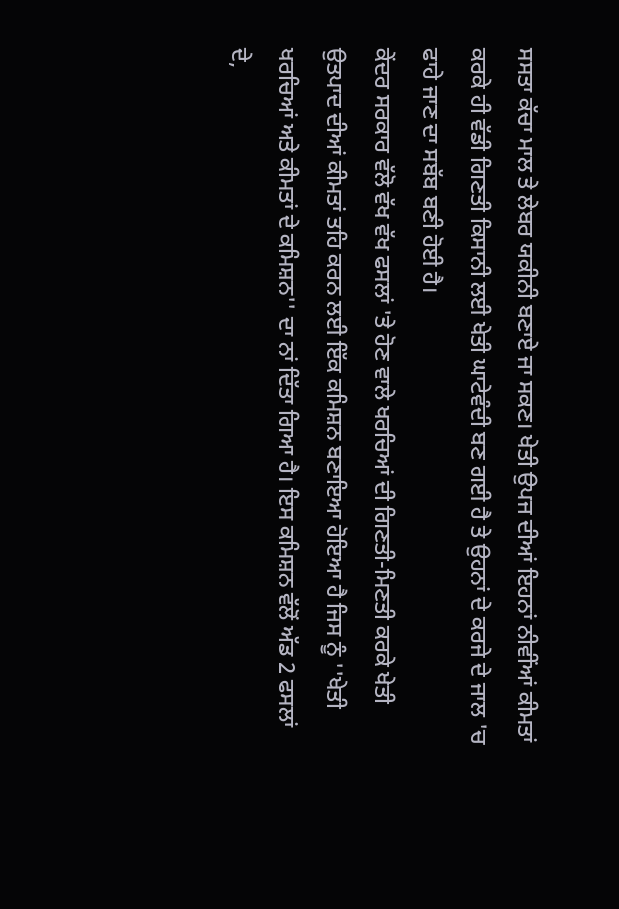ਸਸਤਾ ਕੱਚਾ ਮਾਲ ਤੇ ਲੇਬਰ ਯਕੀਨੀ ਬਣਾਏ ਜਾ ਸਕਣ। ਖੇਤੀ ਉਪਜ ਦੀਆਂ ਇਹਨਾਂ ਨੀਵੀਂਆਂ ਕੀਮਤਾਂ ਕਰਕੇ ਹੀ ਵੱਡੀ ਗਿਣਤੀ ਕਿਸਾਨੀ ਲਈ ਖੇਤੀ ਘਾਟੇਵੰਦੀ ਬਣ ਗਈ ਹੈ ਤੇ ਉਹਨਾਂ ਦੇ ਕਰਜੇ ਦੇ ਜਾਲ 'ਚ ਫਾਹੇ ਜਾਣ ਦਾ ਸਬੱਬ ਬਣੀ ਹੋਈ ਹੈ।
ਕੇਂਦਰ ਸਰਕਾਰ ਵੱਲੋ ਵੱਖ ਵੱਖ ਫਸਲਾਂ 'ਤੇ ਹੋਣ ਵਾਲੇ ਖਰਚਿਆਂ ਦੀ ਗਿਣਤੀ-ਮਿਣਤੀ ਕਰਕੇ ਖੇਤੀ ਉਤਪਾਦ ਦੀਆਂ ਕੀਮਤਾਂ ਤਹਿ ਕਰਨ ਲਈ ਇੱਕ ਕਮਿਸ਼ਨ ਬਣਾਇਆ ਹੋਇਆ ਹੈ ਜਿਸ ਨੂੰ ''ਖੇਤੀ ਖਰਚਿਆਂ ਅਤੇ ਕੀਮਤਾਂ ਦੇ ਕਮਿਸ਼ਨ'' ਦਾ ਨਾਂ ਦਿੱਤਾ ਗਿਆ ਹੈ। ਇਸ ਕਮਿਸ਼ਨ ਵੱਲੋਂ ਅੱਡ 2 ਫਸਲਾਂ ਦੇ,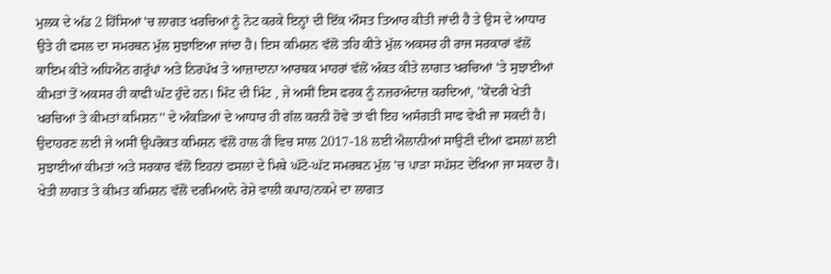ਮੁਲਕ ਦੇ ਅੱਡ 2 ਹਿੱਸਿਆਂ 'ਚ ਲਾਗਤ ਖਰਚਿਆਂ ਨੂੰ ਨੋਟ ਕਰਕੇ ਇਨ੍ਹਾਂ ਦੀ ਇੱਕ ਔਸਤ ਤਿਆਰ ਕੀਤੀ ਜਾਂਦੀ ਹੈ ਤੇ ਉਸ ਦੇ ਆਧਾਰ ਉਤੇ ਹੀ ਫਸਲ ਦਾ ਸਮਰਥਨ ਮੁੱਲ ਸੁਝਾਇਆ ਜਾਂਦਾ ਹੈ। ਇਸ ਕਮਿਸ਼ਨ ਵੱਲੋਂ ਤਹਿ ਕੀਤੇ ਮੁੱਲ ਅਕਸਰ ਹੀ ਰਾਜ ਸਰਕਾਰਾਂ ਵੱਲੋਂ ਕਾਇਮ ਕੀਤੇ ਅਧਿਐਨ ਗਰੁੱਪਾਂ ਅਤੇ ਨਿਰਪੱਖ ਤੇ ਆਜ਼ਾਦਾਨਾ ਆਰਥਕ ਮਾਹਰਾਂ ਵੱਲੋਂ ਅੰਕਤ ਕੀਤੇ ਲਾਗਤ ਖਰਚਿਆਂ 'ਤੇ ਸੁਝਾਈਆਂ ਕੀਮਤਾਂ ਤੋਂ ਅਕਸਰ ਹੀ ਕਾਫੀ ਘੱਟ ਹੁੰਦੇ ਹਨ। ਮਿੰਟ ਦੀ ਮਿੰਟ , ਜੇ ਅਸੀਂ ਇਸ ਫਰਕ ਨੂੰ ਨਜ਼ਰਅੰਦਾਜ਼ ਕਰਦਿਆਂ, ''ਕੇਂਦਰੀ ਖੇਤੀ ਖਰਚਿਆਂ ਤੇ ਕੀਮਤਾਂ ਕਮਿਸ਼ਨ'' ਦੇ ਅੰਕੜਿਆਂ ਦੇ ਆਧਾਰ ਹੀ ਗੱਲ ਕਰਨੀ ਹੋਵੇ ਤਾਂ ਵੀ ਇਹ ਅਸੰਗਤੀ ਸਾਫ ਵੇਖੀ ਜਾ ਸਕਦੀ ਹੈ। ਉਦਾਹਰਣ ਲਈ ਜੇ ਅਸੀਂ ਉਪਰੋਕਤ ਕਮਿਸ਼ਨ ਵੱਲੋਂ ਹਾਲ ਹੀ ਵਿਚ ਸਾਲ 2017-18 ਲਈ ਐਲਾਨੀਆਂ ਸਾਉਣੀ ਦੀਆਂ ਫਸਲਾਂ ਲਈ ਸੁਝਾਈਆਂ ਕੀਮਤਾਂ ਅਤੇ ਸਰਕਾਰ ਵੱਲੋਂ ਇਹਨਾਂ ਫਸਲਾਂ ਦੇ ਮਿਥੇ ਘੱਟੋ-ਘੱਟ ਸਮਰਥਨ ਮੁੱਲ 'ਚ ਪਾੜਾ ਸਪੱਸ਼ਟ ਦੇਖਿਆ ਜਾ ਸਕਦਾ ਹੈ।
ਖੇਤੀ ਲਾਗਤ ਤੇ ਕੀਮਤ ਕਮਿਸ਼ਨ ਵੱਲੋਂ ਦਰਮਿਆਨੇ ਰੇਸ਼ੇ ਵਾਲੀ ਕਪਾਹ/ਨਕਮੇ ਦਾ ਲਾਗਤ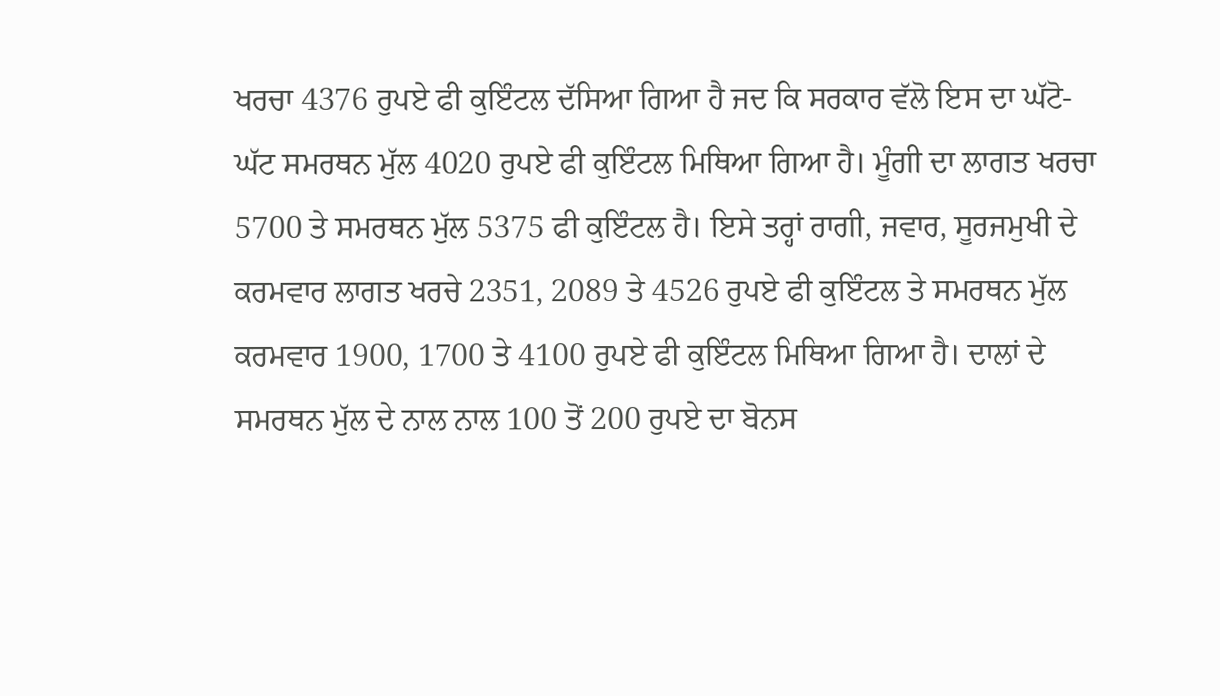ਖਰਚਾ 4376 ਰੁਪਏ ਫੀ ਕੁਇੰਟਲ ਦੱਸਿਆ ਗਿਆ ਹੈ ਜਦ ਕਿ ਸਰਕਾਰ ਵੱਲੋ ਇਸ ਦਾ ਘੱਟੋ-ਘੱਟ ਸਮਰਥਨ ਮੁੱਲ 4020 ਰੁਪਏ ਫੀ ਕੁਇੰਟਲ ਮਿਥਿਆ ਗਿਆ ਹੈ। ਮੂੰਗੀ ਦਾ ਲਾਗਤ ਖਰਚਾ 5700 ਤੇ ਸਮਰਥਨ ਮੁੱਲ 5375 ਫੀ ਕੁਇੰਟਲ ਹੈ। ਇਸੇ ਤਰ੍ਹਾਂ ਰਾਗੀ, ਜਵਾਰ, ਸੂਰਜਮੁਖੀ ਦੇ ਕਰਮਵਾਰ ਲਾਗਤ ਖਰਚੇ 2351, 2089 ਤੇ 4526 ਰੁਪਏ ਫੀ ਕੁਇੰਟਲ ਤੇ ਸਮਰਥਨ ਮੁੱਲ ਕਰਮਵਾਰ 1900, 1700 ਤੇ 4100 ਰੁਪਏ ਫੀ ਕੁਇੰਟਲ ਮਿਥਿਆ ਗਿਆ ਹੈ। ਦਾਲਾਂ ਦੇ ਸਮਰਥਨ ਮੁੱਲ ਦੇ ਨਾਲ ਨਾਲ 100 ਤੋਂ 200 ਰੁਪਏ ਦਾ ਬੋਨਸ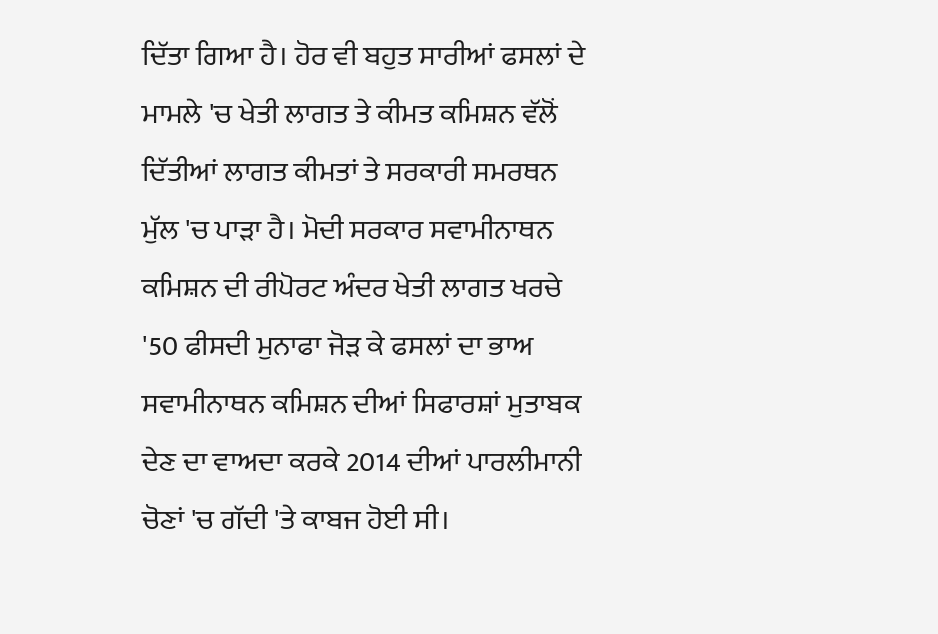ਦਿੱਤਾ ਗਿਆ ਹੈ। ਹੋਰ ਵੀ ਬਹੁਤ ਸਾਰੀਆਂ ਫਸਲਾਂ ਦੇ ਮਾਮਲੇ 'ਚ ਖੇਤੀ ਲਾਗਤ ਤੇ ਕੀਮਤ ਕਮਿਸ਼ਨ ਵੱਲੋਂ ਦਿੱਤੀਆਂ ਲਾਗਤ ਕੀਮਤਾਂ ਤੇ ਸਰਕਾਰੀ ਸਮਰਥਨ ਮੁੱਲ 'ਚ ਪਾੜਾ ਹੈ। ਮੋਦੀ ਸਰਕਾਰ ਸਵਾਮੀਨਾਥਨ ਕਮਿਸ਼ਨ ਦੀ ਰੀਪੋਰਟ ਅੰਦਰ ਖੇਤੀ ਲਾਗਤ ਖਰਚੇ '50 ਫੀਸਦੀ ਮੁਨਾਫਾ ਜੋੜ ਕੇ ਫਸਲਾਂ ਦਾ ਭਾਅ ਸਵਾਮੀਨਾਥਨ ਕਮਿਸ਼ਨ ਦੀਆਂ ਸਿਫਾਰਸ਼ਾਂ ਮੁਤਾਬਕ ਦੇਣ ਦਾ ਵਾਅਦਾ ਕਰਕੇ 2014 ਦੀਆਂ ਪਾਰਲੀਮਾਨੀ ਚੋਣਾਂ 'ਚ ਗੱਦੀ 'ਤੇ ਕਾਬਜ ਹੋਈ ਸੀ।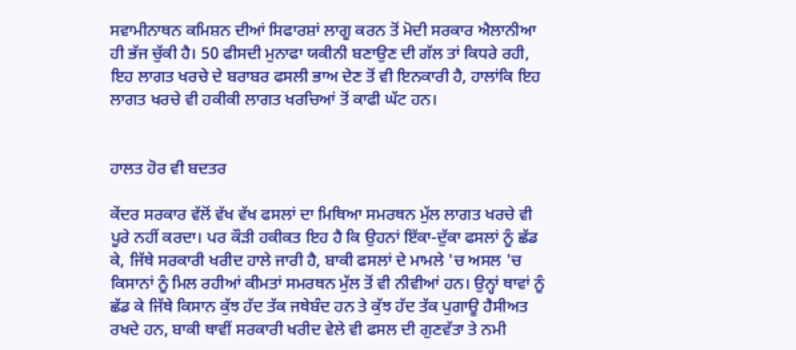ਸਵਾਮੀਨਾਥਨ ਕਮਿਸ਼ਨ ਦੀਆਂ ਸਿਫਾਰਸ਼ਾਂ ਲਾਗੂ ਕਰਨ ਤੋਂ ਮੋਦੀ ਸਰਕਾਰ ਐਲਾਨੀਆ ਹੀ ਭੱਜ ਚੁੱਕੀ ਹੈ। 50 ਫੀਸਦੀ ਮੁਨਾਫਾ ਯਕੀਨੀ ਬਣਾਉਣ ਦੀ ਗੱਲ ਤਾਂ ਕਿਧਰੇ ਰਹੀ, ਇਹ ਲਾਗਤ ਖਰਚੇ ਦੇ ਬਰਾਬਰ ਫਸਲੀ ਭਾਅ ਦੇਣ ਤੋਂ ਵੀ ਇਨਕਾਰੀ ਹੈ, ਹਾਲਾਂਕਿ ਇਹ ਲਾਗਤ ਖਰਚੇ ਵੀ ਹਕੀਕੀ ਲਾਗਤ ਖਰਚਿਆਂ ਤੋਂ ਕਾਫੀ ਘੱਟ ਹਨ।


ਹਾਲਤ ਹੋਰ ਵੀ ਬਦਤਰ

ਕੇਂਦਰ ਸਰਕਾਰ ਵੱਲੋਂ ਵੱਖ ਵੱਖ ਫਸਲਾਂ ਦਾ ਮਿਥਿਆ ਸਮਰਥਨ ਮੁੱਲ ਲਾਗਤ ਖਰਚੇ ਵੀ ਪੂਰੇ ਨਹੀਂ ਕਰਦਾ। ਪਰ ਕੌੜੀ ਹਕੀਕਤ ਇਹ ਹੈ ਕਿ ਉਹਨਾਂ ਇੱਕਾ-ਦੁੱਕਾ ਫਸਲਾਂ ਨੂੰ ਛੱਡ ਕੇ, ਜਿੱਥੇ ਸਰਕਾਰੀ ਖਰੀਦ ਹਾਲੇ ਜਾਰੀ ਹੈ, ਬਾਕੀ ਫਸਲਾਂ ਦੇ ਮਾਮਲੇ 'ਚ ਅਸਲ 'ਚ ਕਿਸਾਨਾਂ ਨੂੰ ਮਿਲ ਰਹੀਆਂ ਕੀਮਤਾਂ ਸਮਰਥਨ ਮੁੱਲ ਤੋਂ ਵੀ ਨੀਵੀਆਂ ਹਨ। ਉਨ੍ਹਾਂ ਥਾਵਾਂ ਨੂੰ ਛੱਡ ਕੇ ਜਿੱਥੇ ਕਿਸਾਨ ਕੁੱਝ ਹੱਦ ਤੱਕ ਜਥੇਬੰਦ ਹਨ ਤੇ ਕੁੱਝ ਹੱਦ ਤੱਕ ਪੁਗਾਊ ਹੈਸੀਅਤ ਰਖਦੇ ਹਨ, ਬਾਕੀ ਥਾਵੀਂ ਸਰਕਾਰੀ ਖਰੀਦ ਵੇਲੇ ਵੀ ਫਸਲ ਦੀ ਗੁਣਵੱਤਾ ਤੇ ਨਮੀ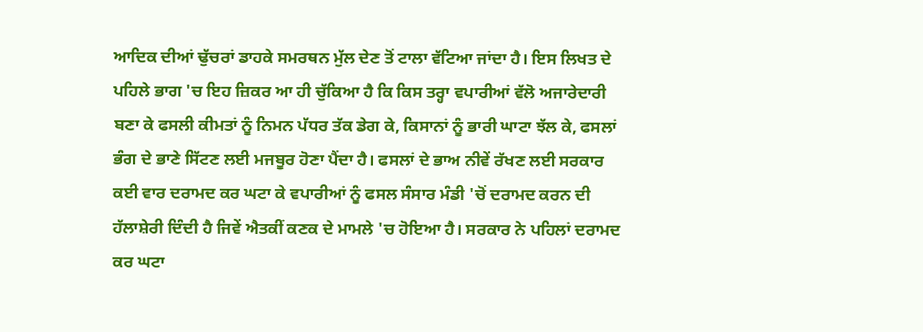ਆਦਿਕ ਦੀਆਂ ਢੁੱਚਰਾਂ ਡਾਹਕੇ ਸਮਰਥਨ ਮੁੱਲ ਦੇਣ ਤੋਂ ਟਾਲਾ ਵੱਟਿਆ ਜਾਂਦਾ ਹੈ। ਇਸ ਲਿਖਤ ਦੇ ਪਹਿਲੇ ਭਾਗ 'ਚ ਇਹ ਜ਼ਿਕਰ ਆ ਹੀ ਚੁੱਕਿਆ ਹੈ ਕਿ ਕਿਸ ਤਰ੍ਹਾ ਵਪਾਰੀਆਂ ਵੱਲੋ ਅਜਾਰੇਦਾਰੀ ਬਣਾ ਕੇ ਫਸਲੀ ਕੀਮਤਾਂ ਨੂੰ ਨਿਮਨ ਪੱਧਰ ਤੱਕ ਡੇਗ ਕੇ, ਕਿਸਾਨਾਂ ਨੂੰ ਭਾਰੀ ਘਾਟਾ ਝੱਲ ਕੇ, ਫਸਲਾਂ ਭੰਗ ਦੇ ਭਾਣੇ ਸਿੱਟਣ ਲਈ ਮਜਬੂਰ ਹੋਣਾ ਪੈਂਦਾ ਹੈ। ਫਸਲਾਂ ਦੇ ਭਾਅ ਨੀਵੇਂ ਰੱਖਣ ਲਈ ਸਰਕਾਰ ਕਈ ਵਾਰ ਦਰਾਮਦ ਕਰ ਘਟਾ ਕੇ ਵਪਾਰੀਆਂ ਨੂੰ ਫਸਲ ਸੰਸਾਰ ਮੰਡੀ 'ਚੋਂ ਦਰਾਮਦ ਕਰਨ ਦੀ ਹੱਲਾਸ਼ੇਰੀ ਦਿੰਦੀ ਹੈ ਜਿਵੇਂ ਐਤਕੀਂ ਕਣਕ ਦੇ ਮਾਮਲੇ 'ਚ ਹੋਇਆ ਹੈ। ਸਰਕਾਰ ਨੇ ਪਹਿਲਾਂ ਦਰਾਮਦ ਕਰ ਘਟਾ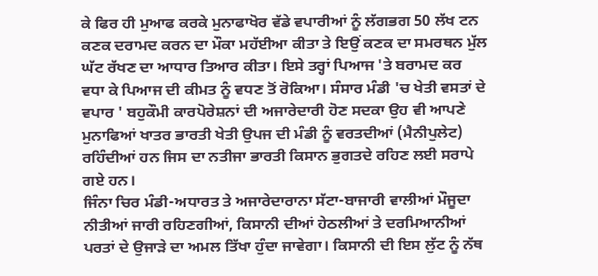ਕੇ ਫਿਰ ਹੀ ਮੁਆਫ ਕਰਕੇ ਮੁਨਾਫਾਖੋਰ ਵੱਡੇ ਵਪਾਰੀਆਂ ਨੂੰ ਲੱਗਭਗ 50 ਲੱਖ ਟਨ ਕਣਕ ਦਰਾਮਦ ਕਰਨ ਦਾ ਮੌਕਾ ਮਹੱਈਆ ਕੀਤਾ ਤੇ ਇਉਂ ਕਣਕ ਦਾ ਸਮਰਥਨ ਮੁੱਲ ਘੱਟ ਰੱਖਣ ਦਾ ਆਧਾਰ ਤਿਆਰ ਕੀਤਾ। ਇਸੇ ਤਰ੍ਹਾਂ ਪਿਆਜ 'ਤੇ ਬਰਾਮਦ ਕਰ ਵਧਾ ਕੇ ਪਿਆਜ ਦੀ ਕੀਮਤ ਨੂੰ ਵਧਣ ਤੋਂ ਰੋਕਿਆ। ਸੰਸਾਰ ਮੰਡੀ 'ਚ ਖੇਤੀ ਵਸਤਾਂ ਦੇ ਵਪਾਰ ' ਬਹੁਕੌਮੀ ਕਾਰਪੋਰੇਸ਼ਨਾਂ ਦੀ ਅਜਾਰੇਦਾਰੀ ਹੋਣ ਸਦਕਾ ਉਹ ਵੀ ਆਪਣੇ ਮੁਨਾਫਿਆਂ ਖਾਤਰ ਭਾਰਤੀ ਖੇਤੀ ਉਪਜ ਦੀ ਮੰਡੀ ਨੂੰ ਵਰਤਦੀਆਂ (ਮੈਨੀਪੁਲੇਟ) ਰਹਿੰਦੀਆਂ ਹਨ ਜਿਸ ਦਾ ਨਤੀਜਾ ਭਾਰਤੀ ਕਿਸਾਨ ਭੁਗਤਦੇ ਰਹਿਣ ਲਈ ਸਰਾਪੇ ਗਏ ਹਨ।
ਜਿੰਨਾ ਚਿਰ ਮੰਡੀ-ਅਧਾਰਤ ਤੇ ਅਜਾਰੇਦਾਰਾਨਾ ਸੱਟਾ-ਬਾਜਾਰੀ ਵਾਲੀਆਂ ਮੌਜੂਦਾ ਨੀਤੀਆਂ ਜਾਰੀ ਰਹਿਣਗੀਆਂ, ਕਿਸਾਨੀ ਦੀਆਂ ਹੇਠਲੀਆਂ ਤੇ ਦਰਮਿਆਨੀਆਂ ਪਰਤਾਂ ਦੇ ਉਜਾੜੇ ਦਾ ਅਮਲ ਤਿੱਖਾ ਹੁੰਦਾ ਜਾਵੇਗਾ। ਕਿਸਾਨੀ ਦੀ ਇਸ ਲੁੱਟ ਨੂੰ ਨੱਥ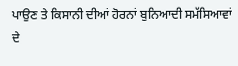ਪਾਉਣ ਤੇ ਕਿਸਾਨੀ ਦੀਆਂ ਹੋਰਨਾਂ ਬੁਨਿਆਦੀ ਸਮੱਸਿਆਵਾਂ ਦੇ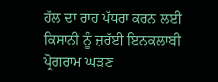ਹੱਲ ਦਾ ਰਾਹ ਪੱਧਰਾ ਕਰਨ ਲਈ ਕਿਸਾਨੀ ਨੂੰ ਜ਼ਰੱਈ ਇਨਕਲਾਬੀ ਪ੍ਰੋਗਰਾਮ ਘੜਣ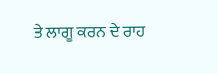ਤੇ ਲਾਗੂ ਕਰਨ ਦੇ ਰਾਹ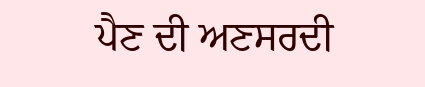ਪੈਣ ਦੀ ਅਣਸਰਦੀ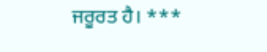ਜਰੂਰਤ ਹੈ। ***